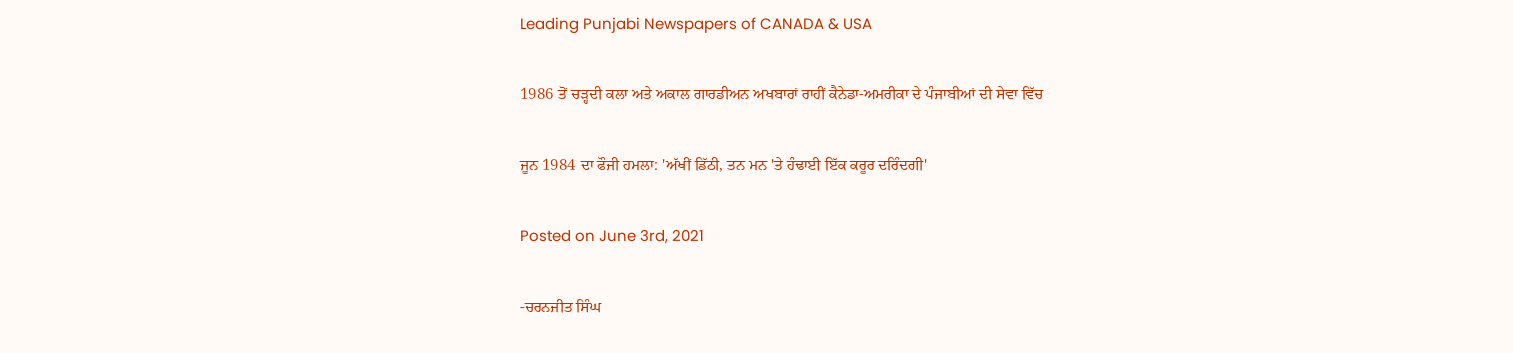Leading Punjabi Newspapers of CANADA & USA

1986 ਤੋਂ ਚੜ੍ਹਦੀ ਕਲਾ ਅਤੇ ਅਕਾਲ ਗਾਰਡੀਅਨ ਅਖਬਾਰਾਂ ਰਾਹੀਂ ਕੈਨੇਡਾ-ਅਮਰੀਕਾ ਦੇ ਪੰਜਾਬੀਆਂ ਦੀ ਸੇਵਾ ਵਿੱਚ

ਜੂਨ 1984 ਦਾ ਫੌਜੀ ਹਮਲਾ: 'ਅੱਖੀਂ ਡਿੱਠੀ, ਤਨ ਮਨ 'ਤੇ ਹੰਢਾਈ ਇੱਕ ਕਰੂਰ ਦਰਿੰਦਗੀ'

Posted on June 3rd, 2021

-ਚਰਨਜੀਤ ਸਿੰਘ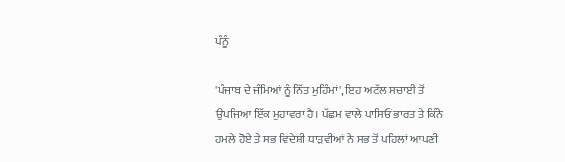ਪੰਨੂੰ

'ਪੰਜਾਬ ਦੇ ਜੰਮਿਆਂ ਨੂੰ ਨਿੱਤ ਮੁਹਿੰਮਾਂ', ਇਹ ਅਟੱਲ ਸਚਾਈ ਤੋਂ ਉਪਜਿਆ ਇੱਕ ਮੁਹਾਵਰਾ ਹੈ। ਪੱਛਮ ਵਾਲੇ ਪਾਸਿਓਂ ਭਾਰਤ ਤੇ ਕਿੰਨੇ ਹਮਲੇ ਹੋਏ ਤੇ ਸਭ ਵਿਦੇਸ਼ੀ ਧਾੜਵੀਆਂ ਨੇ ਸਭ ਤੋਂ ਪਹਿਲਾਂ ਆਪਣੀ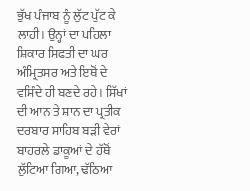ਭੁੱਖ ਪੰਜਾਬ ਨੂੰ ਲੁੱਟ ਪੁੱਟ ਕੇ ਲਾਹੀ। ਉਨ੍ਹਾਂ ਦਾ ਪਹਿਲਾ ਸ਼ਿਕਾਰ ਸਿਫਤੀ ਦਾ ਘਰ ਅੰਮ੍ਰਿਤਸਰ ਅਤੇ ਇਥੋਂ ਦੇ ਵਸਿੰਦੇ ਹੀ ਬਣਦੇ ਰਹੇ। ਸਿੱਖਾਂ ਦੀ ਆਨ ਤੇ ਸ਼ਾਨ ਦਾ ਪ੍ਰਤੀਕ ਦਰਬਾਰ ਸਾਹਿਬ ਬੜੀ ਵੇਰਾਂ ਬਾਹਰਲੇ ਡਾਕੂਆਂ ਦੇ ਹੱਥੋਂ ਲੁੱਟਿਆ ਗਿਆ, ਢੱਠਿਆ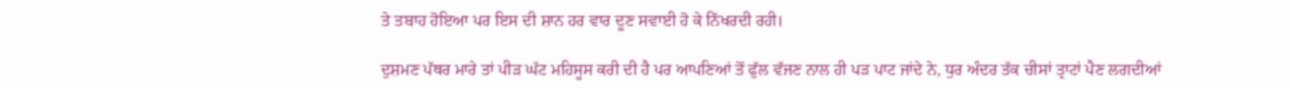ਤੇ ਤਬਾਹ ਹੋਇਆ ਪਰ ਇਸ ਦੀ ਸ਼ਾਨ ਹਰ ਵਾਰ ਦੂਣ ਸਵਾਈ ਹੋ ਕੇ ਨਿੱਖਰਦੀ ਰਹੀ।

ਦੁਸ਼ਮਣ ਪੱਥਰ ਮਾਰੇ ਤਾਂ ਪੀੜ ਘੱਟ ਮਹਿਸੂਸ ਕਰੀ ਦੀ ਹੈ ਪਰ ਆਪਣਿਆਂ ਤੋਂ ਫੁੱਲ ਵੱਜਣ ਨਾਲ ਹੀ ਪੜ ਪਾਟ ਜਾਂਦੇ ਨੇ, ਧੁਰ ਅੰਦਰ ਤੱਕ ਚੀਸਾਂ ਤ੍ਰਾਟਾਂ ਪੈਣ ਲਗਦੀਆਂ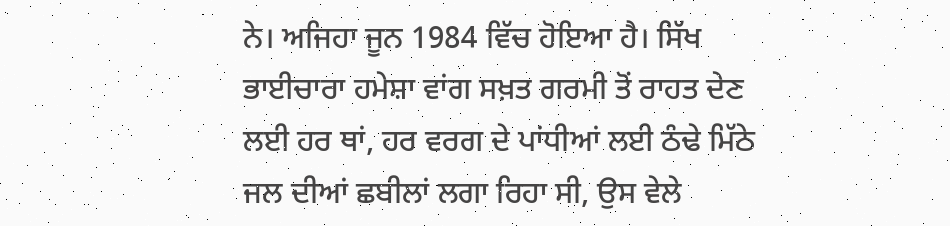ਨੇ। ਅਜਿਹਾ ਜੂਨ 1984 ਵਿੱਚ ਹੋਇਆ ਹੈ। ਸਿੱਖ ਭਾਈਚਾਰਾ ਹਮੇਸ਼ਾ ਵਾਂਗ ਸਖ਼ਤ ਗਰਮੀ ਤੋਂ ਰਾਹਤ ਦੇਣ ਲਈ ਹਰ ਥਾਂ, ਹਰ ਵਰਗ ਦੇ ਪਾਂਧੀਆਂ ਲਈ ਠੰਢੇ ਮਿੱਠੇ ਜਲ ਦੀਆਂ ਛਬੀਲਾਂ ਲਗਾ ਰਿਹਾ ਸੀ, ਉਸ ਵੇਲੇ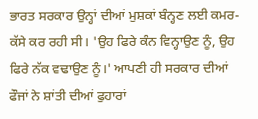ਭਾਰਤ ਸਰਕਾਰ ਉਨ੍ਹਾਂ ਦੀਆਂ ਮੁਸ਼ਕਾਂ ਬੰਨ੍ਹਣ ਲਈ ਕਮਰ-ਕੱਸੇ ਕਰ ਰਹੀ ਸੀ। 'ਉਹ ਫਿਰੇ ਕੰਨ ਵਿਨ੍ਹਾਉਣ ਨੂੰ, ਉਹ ਫਿਰੇ ਨੱਕ ਵਢਾਉਣ ਨੂੰ।' ਆਪਣੀ ਹੀ ਸਰਕਾਰ ਦੀਆਂ ਫੌਜਾਂ ਨੇ ਸ਼ਾਂਤੀ ਦੀਆਂ ਫੁਹਾਰਾਂ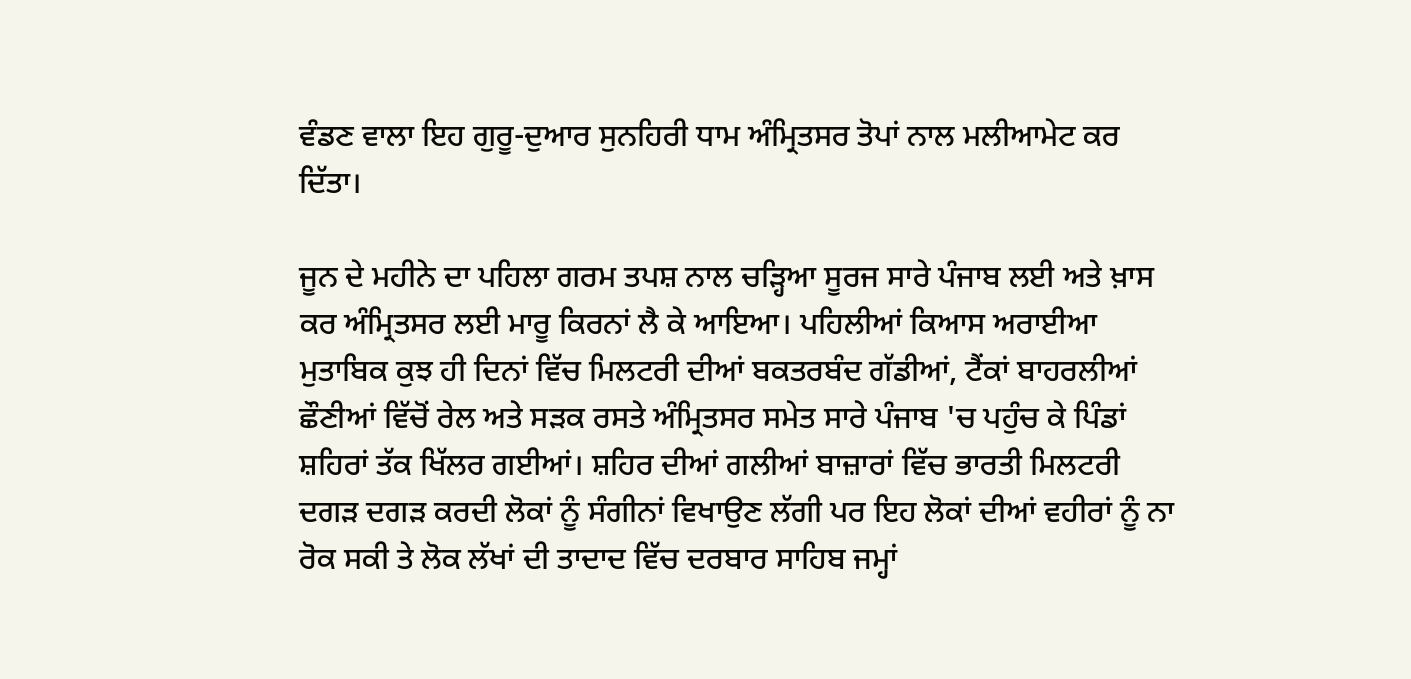ਵੰਡਣ ਵਾਲਾ ਇਹ ਗੁਰੂ-ਦੁਆਰ ਸੁਨਹਿਰੀ ਧਾਮ ਅੰਮ੍ਰਿਤਸਰ ਤੋਪਾਂ ਨਾਲ ਮਲੀਆਮੇਟ ਕਰ ਦਿੱਤਾ।

ਜੂਨ ਦੇ ਮਹੀਨੇ ਦਾ ਪਹਿਲਾ ਗਰਮ ਤਪਸ਼ ਨਾਲ ਚੜ੍ਹਿਆ ਸੂਰਜ ਸਾਰੇ ਪੰਜਾਬ ਲਈ ਅਤੇ ਖ਼ਾਸ ਕਰ ਅੰਮ੍ਰਿਤਸਰ ਲਈ ਮਾਰੂ ਕਿਰਨਾਂ ਲੈ ਕੇ ਆਇਆ। ਪਹਿਲੀਆਂ ਕਿਆਸ ਅਰਾਈਆ ਮੁਤਾਬਿਕ ਕੁਝ ਹੀ ਦਿਨਾਂ ਵਿੱਚ ਮਿਲਟਰੀ ਦੀਆਂ ਬਕਤਰਬੰਦ ਗੱਡੀਆਂ, ਟੈਂਕਾਂ ਬਾਹਰਲੀਆਂ ਛੌਣੀਆਂ ਵਿੱਚੋਂ ਰੇਲ ਅਤੇ ਸੜਕ ਰਸਤੇ ਅੰਮ੍ਰਿਤਸਰ ਸਮੇਤ ਸਾਰੇ ਪੰਜਾਬ 'ਚ ਪਹੁੰਚ ਕੇ ਪਿੰਡਾਂ ਸ਼ਹਿਰਾਂ ਤੱਕ ਖਿੱਲਰ ਗਈਆਂ। ਸ਼ਹਿਰ ਦੀਆਂ ਗਲੀਆਂ ਬਾਜ਼ਾਰਾਂ ਵਿੱਚ ਭਾਰਤੀ ਮਿਲਟਰੀ ਦਗੜ ਦਗੜ ਕਰਦੀ ਲੋਕਾਂ ਨੂੰ ਸੰਗੀਨਾਂ ਵਿਖਾਉਣ ਲੱਗੀ ਪਰ ਇਹ ਲੋਕਾਂ ਦੀਆਂ ਵਹੀਰਾਂ ਨੂੰ ਨਾ ਰੋਕ ਸਕੀ ਤੇ ਲੋਕ ਲੱਖਾਂ ਦੀ ਤਾਦਾਦ ਵਿੱਚ ਦਰਬਾਰ ਸਾਹਿਬ ਜਮ੍ਹਾਂ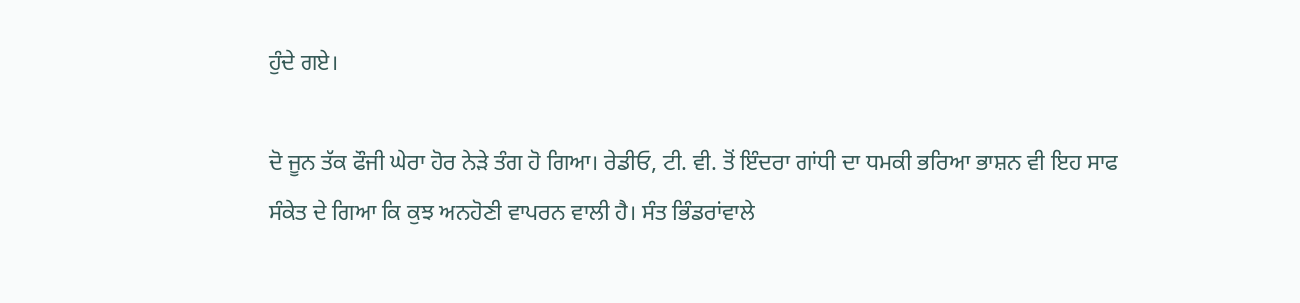ਹੁੰਦੇ ਗਏ।

ਦੋ ਜੂਨ ਤੱਕ ਫੌਜੀ ਘੇਰਾ ਹੋਰ ਨੇੜੇ ਤੰਗ ਹੋ ਗਿਆ। ਰੇਡੀਓ, ਟੀ. ਵੀ. ਤੋਂ ਇੰਦਰਾ ਗਾਂਧੀ ਦਾ ਧਮਕੀ ਭਰਿਆ ਭਾਸ਼ਨ ਵੀ ਇਹ ਸਾਫ ਸੰਕੇਤ ਦੇ ਗਿਆ ਕਿ ਕੁਝ ਅਨਹੋਣੀ ਵਾਪਰਨ ਵਾਲੀ ਹੈ। ਸੰਤ ਭਿੰਡਰਾਂਵਾਲੇ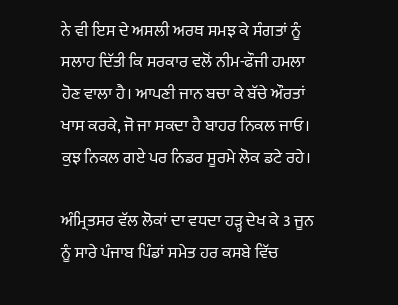ਨੇ ਵੀ ਇਸ ਦੇ ਅਸਲੀ ਅਰਥ ਸਮਝ ਕੇ ਸੰਗਤਾਂ ਨੂੰ ਸਲਾਹ ਦਿੱਤੀ ਕਿ ਸਰਕਾਰ ਵਲੋਂ ਨੀਮ-ਫੌਜੀ ਹਮਲਾ ਹੋਣ ਵਾਲਾ ਹੈ। ਆਪਣੀ ਜਾਨ ਬਚਾ ਕੇ ਬੱਚੇ ਔਰਤਾਂ ਖਾਸ ਕਰਕੇ, ਜੋ ਜਾ ਸਕਦਾ ਹੈ ਬਾਹਰ ਨਿਕਲ ਜਾਓ। ਕੁਝ ਨਿਕਲ ਗਏ ਪਰ ਨਿਡਰ ਸੂਰਮੇ ਲੋਕ ਡਟੇ ਰਹੇ।

ਅੰਮ੍ਰਿਤਸਰ ਵੱਲ ਲੋਕਾਂ ਦਾ ਵਧਦਾ ਹੜ੍ਹ ਦੇਖ ਕੇ 3 ਜੂਨ ਨੂੰ ਸਾਰੇ ਪੰਜਾਬ ਪਿੰਡਾਂ ਸਮੇਤ ਹਰ ਕਸਬੇ ਵਿੱਚ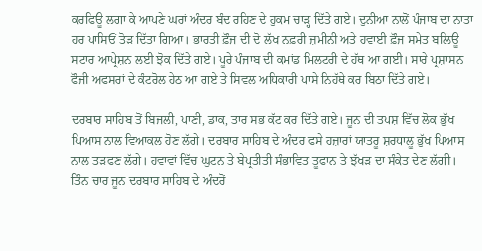ਕਰਫਿਊ ਲਗਾ ਕੇ ਆਪਣੇ ਘਰਾਂ ਅੰਦਰ ਬੰਦ ਰਹਿਣ ਦੇ ਹੁਕਮ ਚਾੜ੍ਹ ਦਿੱਤੇ ਗਏ। ਦੁਨੀਆ ਨਾਲੋਂ ਪੰਜਾਬ ਦਾ ਨਾਤਾ ਹਰ ਪਾਸਿਓਂ ਤੋੜ ਦਿੱਤਾ ਗਿਆ। ਭਾਰਤੀ ਫ਼ੌਜ ਦੀ ਦੋ ਲੱਖ ਨਫ਼ਰੀ ਜ਼ਮੀਨੀ ਅਤੇ ਹਵਾਈ ਫ਼ੌਜ ਸਮੇਤ ਬਲਿਊ ਸਟਾਰ ਆਪ੍ਰੇਸ਼ਨ ਲਈ ਝੋਕ ਦਿੱਤੇ ਗਏ। ਪੂਰੇ ਪੰਜਾਬ ਦੀ ਕਮਾਂਡ ਮਿਲਟਰੀ ਦੇ ਹੱਥ ਆ ਗਈ। ਸਾਰੇ ਪ੍ਰਸ਼ਾਸਨ ਫੌਜੀ ਅਫਸਰਾਂ ਦੇ ਕੰਟਰੋਲ ਹੇਠ ਆ ਗਏ ਤੇ ਸਿਵਲ ਅਧਿਕਾਰੀ ਪਾਸੇ ਨਿਹੱਥੇ ਕਰ ਬਿਠਾ ਦਿੱਤੇ ਗਏ।

ਦਰਬਾਰ ਸਾਹਿਬ ਤੋਂ ਬਿਜਲੀ, ਪਾਣੀ, ਡਾਕ, ਤਾਰ ਸਭ ਕੱਟ ਕਰ ਦਿੱਤੇ ਗਏ। ਜੂਨ ਦੀ ਤਪਸ਼ ਵਿੱਚ ਲੋਕ ਭੁੱਖ ਪਿਆਸ ਨਾਲ ਵਿਆਕਲ ਹੋਣ ਲੱਗੇ। ਦਰਬਾਰ ਸਾਹਿਬ ਦੇ ਅੰਦਰ ਫਸੇ ਹਜ਼ਾਰਾਂ ਯਾਤਰੂ ਸ਼ਰਧਾਲੂ ਭੁੱਖ ਪਿਆਸ ਨਾਲ ਤੜਫਣ ਲੱਗੇ। ਹਵਾਵਾਂ ਵਿੱਚ ਘੁਟਨ ਤੇ ਬੇਪ੍ਰਤੀਤੀ ਸੰਭਾਵਿਤ ਤੂਫਾਨ ਤੇ ਝੱਖੜ ਦਾ ਸੰਕੇਤ ਦੇਣ ਲੱਗੀ। ਤਿੰਨ ਚਾਰ ਜੂਨ ਦਰਬਾਰ ਸਾਹਿਬ ਦੇ ਅੰਦਰੋਂ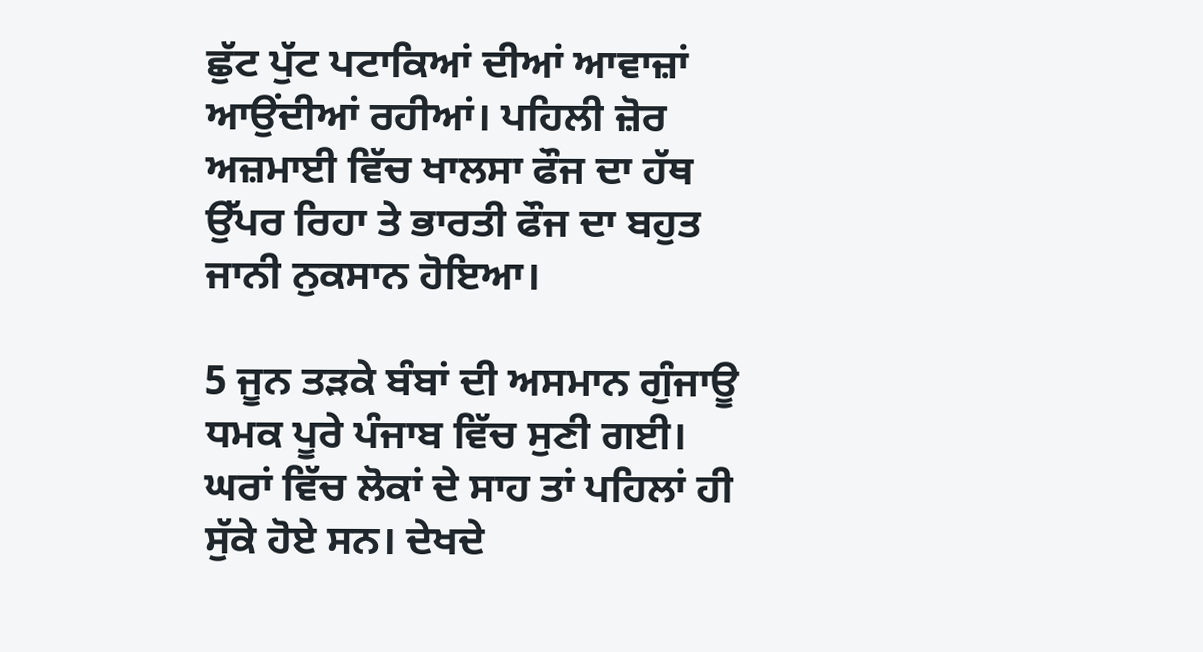ਛੁੱਟ ਪੁੱਟ ਪਟਾਕਿਆਂ ਦੀਆਂ ਆਵਾਜ਼ਾਂ ਆਉਂਦੀਆਂ ਰਹੀਆਂ। ਪਹਿਲੀ ਜ਼ੋਰ ਅਜ਼ਮਾਈ ਵਿੱਚ ਖਾਲਸਾ ਫੌਜ ਦਾ ਹੱਥ ਉੱਪਰ ਰਿਹਾ ਤੇ ਭਾਰਤੀ ਫੌਜ ਦਾ ਬਹੁਤ ਜਾਨੀ ਨੁਕਸਾਨ ਹੋਇਆ।

5 ਜੂਨ ਤੜਕੇ ਬੰਬਾਂ ਦੀ ਅਸਮਾਨ ਗੁੰਜਾਊ ਧਮਕ ਪੂਰੇ ਪੰਜਾਬ ਵਿੱਚ ਸੁਣੀ ਗਈ। ਘਰਾਂ ਵਿੱਚ ਲੋਕਾਂ ਦੇ ਸਾਹ ਤਾਂ ਪਹਿਲਾਂ ਹੀ ਸੁੱਕੇ ਹੋਏ ਸਨ। ਦੇਖਦੇ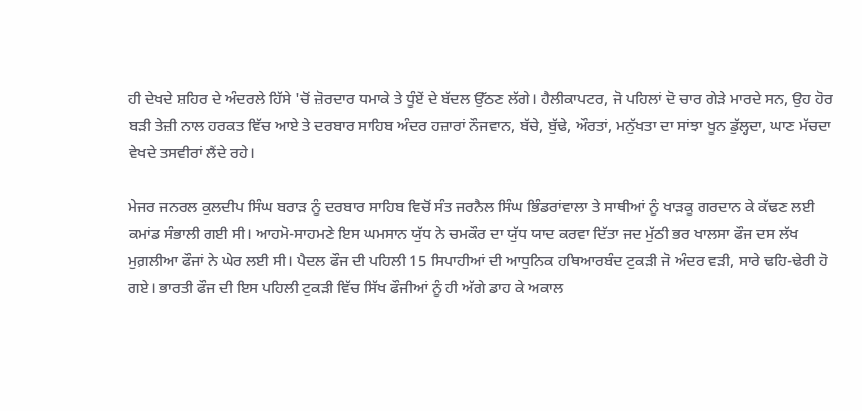ਹੀ ਦੇਖਦੇ ਸ਼ਹਿਰ ਦੇ ਅੰਦਰਲੇ ਹਿੱਸੇ 'ਚੋਂ ਜ਼ੋਰਦਾਰ ਧਮਾਕੇ ਤੇ ਧੂੰਏਂ ਦੇ ਬੱਦਲ ਉੱਠਣ ਲੱਗੇ। ਹੈਲੀਕਾਪਟਰ, ਜੋ ਪਹਿਲਾਂ ਦੋ ਚਾਰ ਗੇੜੇ ਮਾਰਦੇ ਸਨ, ਉਹ ਹੋਰ ਬੜੀ ਤੇਜ਼ੀ ਨਾਲ ਹਰਕਤ ਵਿੱਚ ਆਏ ਤੇ ਦਰਬਾਰ ਸਾਹਿਬ ਅੰਦਰ ਹਜ਼ਾਰਾਂ ਨੌਜਵਾਨ, ਬੱਚੇ, ਬੁੱਢੇ, ਔਰਤਾਂ, ਮਨੁੱਖਤਾ ਦਾ ਸਾਂਝਾ ਖੂਨ ਡੁੱਲ੍ਹਦਾ, ਘਾਣ ਮੱਚਦਾ ਵੇਖਦੇ ਤਸਵੀਰਾਂ ਲੈਂਦੇ ਰਹੇ।

ਮੇਜਰ ਜਨਰਲ ਕੁਲਦੀਪ ਸਿੰਘ ਬਰਾੜ ਨੂੰ ਦਰਬਾਰ ਸਾਹਿਬ ਵਿਚੋਂ ਸੰਤ ਜਰਨੈਲ ਸਿੰਘ ਭਿੰਡਰਾਂਵਾਲਾ ਤੇ ਸਾਥੀਆਂ ਨੂੰ ਖਾੜਕੂ ਗਰਦਾਨ ਕੇ ਕੱਢਣ ਲਈ ਕਮਾਂਡ ਸੰਭਾਲੀ ਗਈ ਸੀ। ਆਹਮੋ-ਸਾਹਮਣੇ ਇਸ ਘਮਸਾਨ ਯੁੱਧ ਨੇ ਚਮਕੌਰ ਦਾ ਯੁੱਧ ਯਾਦ ਕਰਵਾ ਦਿੱਤਾ ਜਦ ਮੁੱਠੀ ਭਰ ਖਾਲਸਾ ਫੌਜ ਦਸ ਲੱਖ ਮੁਗ਼ਲੀਆ ਫੌਜਾਂ ਨੇ ਘੇਰ ਲਈ ਸੀ। ਪੈਦਲ ਫੌਜ ਦੀ ਪਹਿਲੀ 15 ਸਿਪਾਹੀਆਂ ਦੀ ਆਧੁਨਿਕ ਹਥਿਆਰਬੰਦ ਟੁਕੜੀ ਜੋ ਅੰਦਰ ਵੜੀ, ਸਾਰੇ ਢਹਿ-ਢੇਰੀ ਹੋ ਗਏ। ਭਾਰਤੀ ਫੌਜ ਦੀ ਇਸ ਪਹਿਲੀ ਟੁਕੜੀ ਵਿੱਚ ਸਿੱਖ ਫੌਜੀਆਂ ਨੂੰ ਹੀ ਅੱਗੇ ਡਾਹ ਕੇ ਅਕਾਲ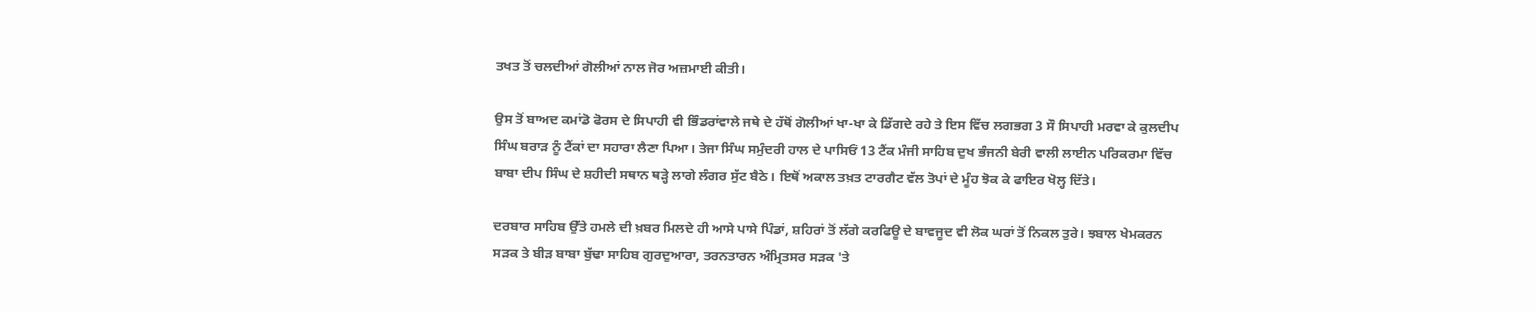ਤਖਤ ਤੋਂ ਚਲਦੀਆਂ ਗੋਲੀਆਂ ਨਾਲ ਜੋਰ ਅਜ਼ਮਾਈ ਕੀਤੀ।

ਉਸ ਤੋਂ ਬਾਅਦ ਕਮਾਂਡੋ ਫੋਰਸ ਦੇ ਸਿਪਾਹੀ ਵੀ ਭਿੰਡਰਾਂਵਾਲੇ ਜਥੇ ਦੇ ਹੱਥੋਂ ਗੋਲੀਆਂ ਖਾ-ਖਾ ਕੇ ਡਿੱਗਦੇ ਰਹੇ ਤੇ ਇਸ ਵਿੱਚ ਲਗਭਗ 3 ਸੌ ਸਿਪਾਹੀ ਮਰਵਾ ਕੇ ਕੁਲਦੀਪ ਸਿੰਘ ਬਰਾੜ ਨੂੰ ਟੈਂਕਾਂ ਦਾ ਸਹਾਰਾ ਲੈਣਾ ਪਿਆ। ਤੇਜਾ ਸਿੰਘ ਸਮੁੰਦਰੀ ਹਾਲ ਦੇ ਪਾਸਿਓਂ 13 ਟੈਂਕ ਮੰਜੀ ਸਾਹਿਬ ਦੁਖ ਭੰਜਨੀ ਬੇਰੀ ਵਾਲੀ ਲਾਈਨ ਪਰਿਕਰਮਾ ਵਿੱਚ ਬਾਬਾ ਦੀਪ ਸਿੰਘ ਦੇ ਸ਼ਹੀਦੀ ਸਥਾਨ ਥੜ੍ਹੇ ਲਾਗੇ ਲੰਗਰ ਸੁੱਟ ਬੈਠੇ। ਇਥੋਂ ਅਕਾਲ ਤਖ਼ਤ ਟਾਰਗੈਟ ਵੱਲ ਤੋਪਾਂ ਦੇ ਮੂੰਹ ਝੋਕ ਕੇ ਫਾਇਰ ਖੋਲ੍ਹ ਦਿੱਤੇ।

ਦਰਬਾਰ ਸਾਹਿਬ ਉੱਤੇ ਹਮਲੇ ਦੀ ਖ਼ਬਰ ਮਿਲਦੇ ਹੀ ਆਸੇ ਪਾਸੇ ਪਿੰਡਾਂ, ਸ਼ਹਿਰਾਂ ਤੋਂ ਲੱਗੇ ਕਰਫਿਊ ਦੇ ਬਾਵਜੂਦ ਵੀ ਲੋਕ ਘਰਾਂ ਤੋਂ ਨਿਕਲ ਤੁਰੇ। ਝਬਾਲ ਖੇਮਕਰਨ ਸੜਕ ਤੇ ਬੀੜ ਬਾਬਾ ਬੁੱਢਾ ਸਾਹਿਬ ਗੁਰਦੁਆਰਾ, ਤਰਨਤਾਰਨ ਅੰਮ੍ਰਿਤਸਰ ਸੜਕ 'ਤੇ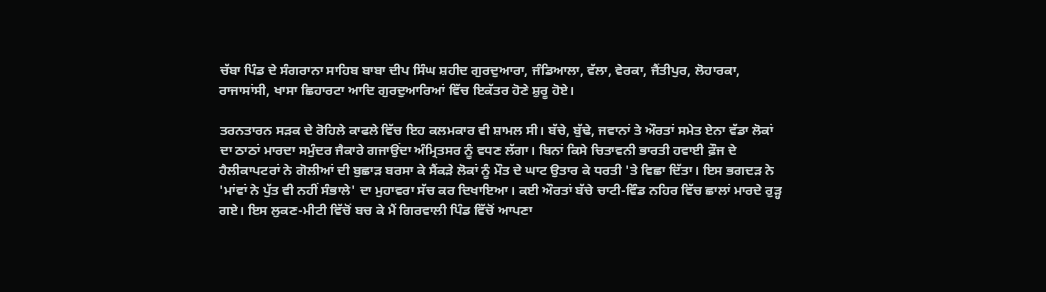ਚੱਬਾ ਪਿੰਡ ਦੇ ਸੰਗਰਾਨਾ ਸਾਹਿਬ ਬਾਬਾ ਦੀਪ ਸਿੰਘ ਸ਼ਹੀਦ ਗੁਰਦੁਆਰਾ, ਜੰਡਿਆਲਾ, ਵੱਲਾ, ਵੇਰਕਾ, ਜੈਂਤੀਪੁਰ, ਲੋਹਾਰਕਾ, ਰਾਜਾਸਾਂਸੀ, ਖਾਸਾ ਛਿਹਾਰਟਾ ਆਦਿ ਗੁਰਦੁਆਰਿਆਂ ਵਿੱਚ ਇਕੱਤਰ ਹੋਣੇ ਸ਼ੁਰੂ ਹੋਏ।

ਤਰਨਤਾਰਨ ਸੜਕ ਦੇ ਰੋਹਿਲੇ ਕਾਫਲੇ ਵਿੱਚ ਇਹ ਕਲਮਕਾਰ ਵੀ ਸ਼ਾਮਲ ਸੀ। ਬੱਚੇ, ਬੁੱਢੇ, ਜਵਾਨਾਂ ਤੇ ਔਰਤਾਂ ਸਮੇਤ ਏਨਾ ਵੱਡਾ ਲੋਕਾਂ ਦਾ ਠਾਠਾਂ ਮਾਰਦਾ ਸਮੁੰਦਰ ਜੈਕਾਰੇ ਗਜਾਉਂਦਾ ਅੰਮ੍ਰਿਤਸਰ ਨੂੰ ਵਧਣ ਲੱਗਾ। ਬਿਨਾਂ ਕਿਸੇ ਚਿਤਾਵਨੀ ਭਾਰਤੀ ਹਵਾਈ ਫ਼ੌਜ ਦੇ ਹੈਲੀਕਾਪਟਰਾਂ ਨੇ ਗੋਲੀਆਂ ਦੀ ਬੁਛਾੜ ਬਰਸਾ ਕੇ ਸੈਂਕੜੇ ਲੋਕਾਂ ਨੂੰ ਮੌਤ ਦੇ ਘਾਟ ਉਤਾਰ ਕੇ ਧਰਤੀ 'ਤੇ ਵਿਛਾ ਦਿੱਤਾ। ਇਸ ਭਗਦੜ ਨੇ 'ਮਾਂਵਾਂ ਨੇ ਪੁੱਤ ਵੀ ਨਹੀਂ ਸੰਭਾਲੇ' ਦਾ ਮੁਹਾਵਰਾ ਸੱਚ ਕਰ ਦਿਖਾਇਆ। ਕਈ ਔਰਤਾਂ ਬੱਚੇ ਚਾਟੀ-ਵਿੰਡ ਨਹਿਰ ਵਿੱਚ ਛਾਲਾਂ ਮਾਰਦੇ ਰੁੜ੍ਹ ਗਏ। ਇਸ ਲੁਕਣ-ਮੀਟੀ ਵਿੱਚੋਂ ਬਚ ਕੇ ਮੈਂ ਗਿਰਵਾਲੀ ਪਿੰਡ ਵਿੱਚੋਂ ਆਪਣਾ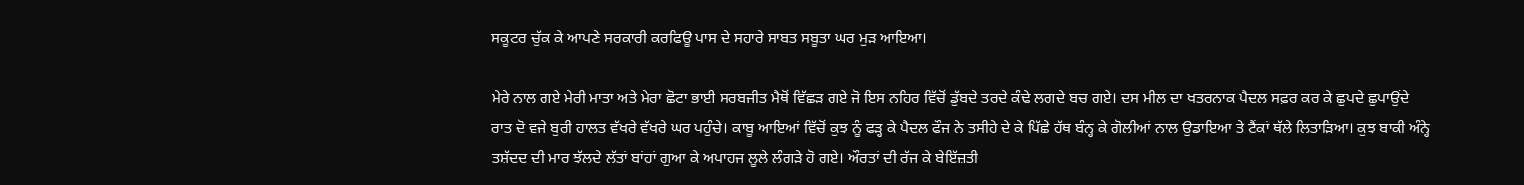ਸਕੂਟਰ ਚੁੱਕ ਕੇ ਆਪਣੇ ਸਰਕਾਰੀ ਕਰਫਿਊ ਪਾਸ ਦੇ ਸਹਾਰੇ ਸਾਬਤ ਸਬੂਤਾ ਘਰ ਮੁੜ ਆਇਆ।

ਮੇਰੇ ਨਾਲ ਗਏ ਮੇਰੀ ਮਾਤਾ ਅਤੇ ਮੇਰਾ ਛੋਟਾ ਭਾਈ ਸਰਬਜੀਤ ਮੈਥੋਂ ਵਿੱਛੜ ਗਏ ਜੋ ਇਸ ਨਹਿਰ ਵਿੱਚੋਂ ਡੁੱਬਦੇ ਤਰਦੇ ਕੰਢੇ ਲਗਦੇ ਬਚ ਗਏ। ਦਸ ਮੀਲ ਦਾ ਖਤਰਨਾਕ ਪੈਦਲ ਸਫ਼ਰ ਕਰ ਕੇ ਛੁਪਦੇ ਛੁਪਾਉਂਦੇ ਰਾਤ ਦੋ ਵਜੇ ਬੁਰੀ ਹਾਲਤ ਵੱਖਰੇ ਵੱਖਰੇ ਘਰ ਪਹੁੰਚੇ। ਕਾਬੂ ਆਇਆਂ ਵਿੱਚੋਂ ਕੁਝ ਨੂੰ ਫੜ੍ਹ ਕੇ ਪੈਦਲ ਫੌਜ ਨੇ ਤਸੀਹੇ ਦੇ ਕੇ ਪਿੱਛੇ ਹੱਥ ਬੰਨ੍ਹ ਕੇ ਗੋਲੀਆਂ ਨਾਲ ਉਡਾਇਆ ਤੇ ਟੈਂਕਾਂ ਥੱਲੇ ਲਿਤਾੜਿਆ। ਕੁਝ ਬਾਕੀ ਅੰਨ੍ਹੇ ਤਸ਼ੱਦਦ ਦੀ ਮਾਰ ਝੱਲਦੇ ਲੱਤਾਂ ਬਾਂਹਾਂ ਗੁਆ ਕੇ ਅਪਾਹਜ ਲੂਲੇ ਲੰਗੜੇ ਹੋ ਗਏ। ਔਰਤਾਂ ਦੀ ਰੱਜ ਕੇ ਬੇਇੱਜ਼ਤੀ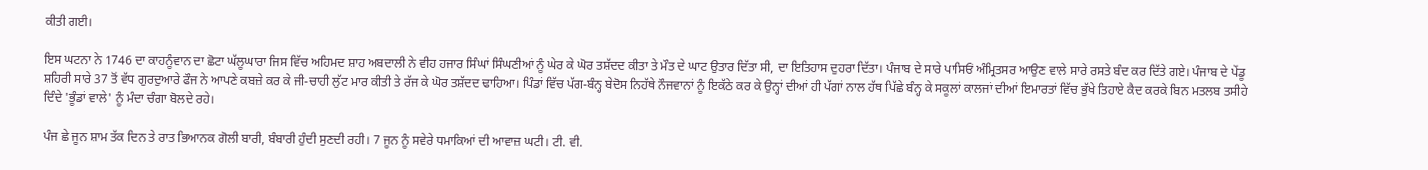ਕੀਤੀ ਗਈ।

ਇਸ ਘਟਨਾ ਨੇ 1746 ਦਾ ਕਾਹਨੂੰਵਾਨ ਦਾ ਛੋਟਾ ਘੱਲੂਘਾਰਾ ਜਿਸ ਵਿੱਚ ਅਹਿਮਦ ਸ਼ਾਹ ਅਬਦਾਲੀ ਨੇ ਵੀਹ ਹਜਾਰ ਸਿੰਘਾਂ ਸਿੰਘਣੀਆਂ ਨੂੰ ਘੇਰ ਕੇ ਘੋਰ ਤਸ਼ੱਦਦ ਕੀਤਾ ਤੇ ਮੌਤ ਦੇ ਘਾਟ ਉਤਾਰ ਦਿੱਤਾ ਸੀ, ਦਾ ਇਤਿਹਾਸ ਦੁਹਰਾ ਦਿੱਤਾ। ਪੰਜਾਬ ਦੇ ਸਾਰੇ ਪਾਸਿਓਂ ਅੰਮ੍ਰਿਤਸਰ ਆਉਣ ਵਾਲੇ ਸਾਰੇ ਰਸਤੇ ਬੰਦ ਕਰ ਦਿੱਤੇ ਗਏ। ਪੰਜਾਬ ਦੇ ਪੇਂਡੂ ਸ਼ਹਿਰੀ ਸਾਰੇ 37 ਤੋਂ ਵੱਧ ਗੁਰਦੁਆਰੇ ਫੌਜ ਨੇ ਆਪਣੇ ਕਬਜ਼ੇ ਕਰ ਕੇ ਜੀ-ਚਾਹੀ ਲੁੱਟ ਮਾਰ ਕੀਤੀ ਤੇ ਰੱਜ ਕੇ ਘੋਰ ਤਸ਼ੱਦਦ ਢਾਹਿਆ। ਪਿੰਡਾਂ ਵਿੱਚ ਪੱਗ-ਬੰਨ੍ਹ ਬੇਦੋਸ ਨਿਹੱਥੇ ਨੌਜਵਾਨਾਂ ਨੂੰ ਇਕੱਠੇ ਕਰ ਕੇ ਉਨ੍ਹਾਂ ਦੀਆਂ ਹੀ ਪੱਗਾਂ ਨਾਲ ਹੱਥ ਪਿੱਛੇ ਬੰਨ੍ਹ ਕੇ ਸਕੂਲਾਂ ਕਾਲਜਾਂ ਦੀਆਂ ਇਮਾਰਤਾਂ ਵਿੱਚ ਭੁੱਖੇ ਤਿਹਾਏ ਕੈਦ ਕਰਕੇ ਬਿਨ ਮਤਲਬ ਤਸੀਹੇ ਦਿੰਦੇ 'ਭੂੰਡਾਂ ਵਾਲੇ' ਨੂੰ ਮੰਦਾ ਚੰਗਾ ਬੋਲਦੇ ਰਹੇ।

ਪੰਜ ਛੇ ਜੂਨ ਸ਼ਾਮ ਤੱਕ ਦਿਨ ਤੇ ਰਾਤ ਭਿਆਨਕ ਗੋਲੀ ਬਾਰੀ, ਬੰਬਾਰੀ ਹੁੰਦੀ ਸੁਣਦੀ ਰਹੀ। 7 ਜੂਨ ਨੂੰ ਸਵੇਰੇ ਧਮਾਕਿਆਂ ਦੀ ਆਵਾਜ਼ ਘਟੀ। ਟੀ. ਵੀ.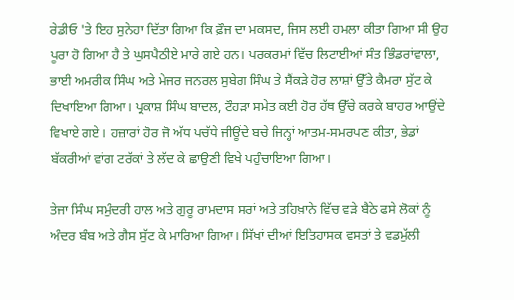ਰੇਡੀਓ 'ਤੇ ਇਹ ਸੁਨੇਹਾ ਦਿੱਤਾ ਗਿਆ ਕਿ ਫ਼ੌਜ ਦਾ ਮਕਸਦ, ਜਿਸ ਲਈ ਹਮਲਾ ਕੀਤਾ ਗਿਆ ਸੀ ਉਹ ਪੂਰਾ ਹੋ ਗਿਆ ਹੈ ਤੇ ਘੁਸਪੈਠੀਏ ਮਾਰੇ ਗਏ ਹਨ। ਪਰਕਰਮਾਂ ਵਿੱਚ ਲਿਟਾਈਆਂ ਸੰਤ ਭਿੰਡਰਾਂਵਾਲਾ, ਭਾਈ ਅਮਰੀਕ ਸਿੰਘ ਅਤੇ ਮੇਜਰ ਜਨਰਲ ਸੁਬੇਗ ਸਿੰਘ ਤੇ ਸੈਂਕੜੇ ਹੋਰ ਲਾਸ਼ਾਂ ਉੱਤੇ ਕੈਮਰਾ ਸੁੱਟ ਕੇ ਦਿਖਾਇਆ ਗਿਆ। ਪ੍ਰਕਾਸ਼ ਸਿੰਘ ਬਾਦਲ, ਟੌਹੜਾ ਸਮੇਤ ਕਈ ਹੋਰ ਹੱਥ ਉੱਚੇ ਕਰਕੇ ਬਾਹਰ ਆਉਂਦੇ ਵਿਖਾਏ ਗਏ। ਹਜ਼ਾਰਾਂ ਹੋਰ ਜੋ ਅੱਧ ਪਚੱਧੇ ਜੀਊਂਦੇ ਬਚੇ ਜਿਨ੍ਹਾਂ ਆਤਮ-ਸਮਰਪਣ ਕੀਤਾ, ਭੇਡਾਂ ਬੱਕਰੀਆਂ ਵਾਂਗ ਟਰੱਕਾਂ ਤੇ ਲੱਦ ਕੇ ਛਾਉਣੀ ਵਿਖੇ ਪਹੁੰਚਾਇਆ ਗਿਆ।

ਤੇਜਾ ਸਿੰਘ ਸਮੁੰਦਰੀ ਹਾਲ ਅਤੇ ਗੁਰੂ ਰਾਮਦਾਸ ਸਰਾਂ ਅਤੇ ਤਹਿਖ਼ਾਨੇ ਵਿੱਚ ਵੜੇ ਬੈਠੇ ਫਸੇ ਲੋਕਾਂ ਨੂੰ ਅੰਦਰ ਬੰਬ ਅਤੇ ਗੈਸ ਸੁੱਟ ਕੇ ਮਾਰਿਆ ਗਿਆ। ਸਿੱਖਾਂ ਦੀਆਂ ਇਤਿਹਾਸਕ ਵਸਤਾਂ ਤੇ ਵਡਮੁੱਲੀ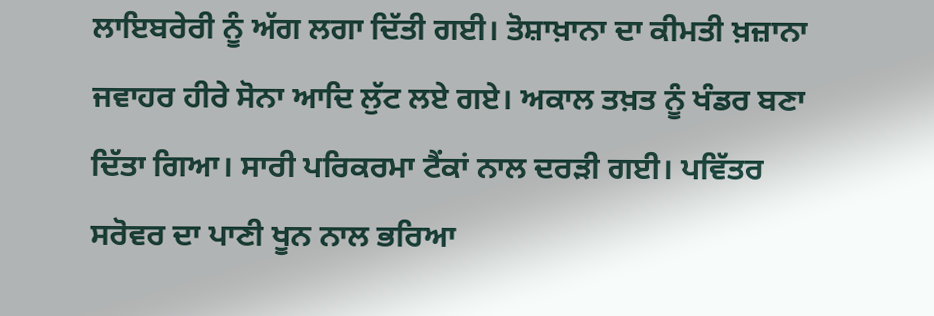ਲਾਇਬਰੇਰੀ ਨੂੰ ਅੱਗ ਲਗਾ ਦਿੱਤੀ ਗਈ। ਤੋਸ਼ਾਖ਼ਾਨਾ ਦਾ ਕੀਮਤੀ ਖ਼ਜ਼ਾਨਾ ਜਵਾਹਰ ਹੀਰੇ ਸੋਨਾ ਆਦਿ ਲੁੱਟ ਲਏ ਗਏ। ਅਕਾਲ ਤਖ਼ਤ ਨੂੰ ਖੰਡਰ ਬਣਾ ਦਿੱਤਾ ਗਿਆ। ਸਾਰੀ ਪਰਿਕਰਮਾ ਟੈਂਕਾਂ ਨਾਲ ਦਰੜੀ ਗਈ। ਪਵਿੱਤਰ ਸਰੋਵਰ ਦਾ ਪਾਣੀ ਖੂਨ ਨਾਲ ਭਰਿਆ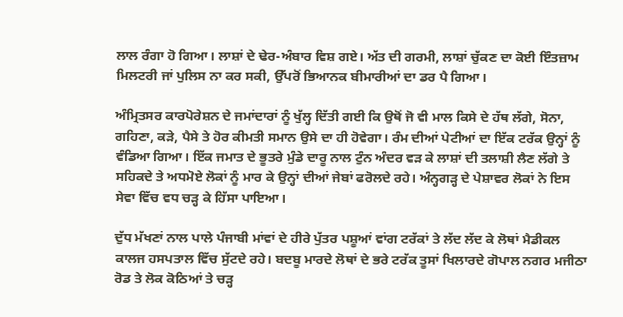ਲਾਲ ਰੰਗਾ ਹੋ ਗਿਆ। ਲਾਸ਼ਾਂ ਦੇ ਢੇਰ-ਅੰਬਾਰ ਵਿਸ਼ ਗਏ। ਅੱਤ ਦੀ ਗਰਮੀ, ਲਾਸ਼ਾਂ ਚੁੱਕਣ ਦਾ ਕੋਈ ਇੰਤਜ਼ਾਮ ਮਿਲਟਰੀ ਜਾਂ ਪੁਲਿਸ ਨਾ ਕਰ ਸਕੀ, ਉੱਪਰੋਂ ਭਿਆਨਕ ਬੀਮਾਰੀਆਂ ਦਾ ਡਰ ਪੈ ਗਿਆ।

ਅੰਮ੍ਰਿਤਸਰ ਕਾਰਪੋਰੇਸ਼ਨ ਦੇ ਜਮਾਂਦਾਰਾਂ ਨੂੰ ਖੁੱਲ੍ਹ ਦਿੱਤੀ ਗਈ ਕਿ ਉਥੋਂ ਜੋ ਵੀ ਮਾਲ ਕਿਸੇ ਦੇ ਹੱਥ ਲੱਗੇ, ਸੋਨਾ, ਗਹਿਣਾ, ਕੜੇ, ਪੈਸੇ ਤੇ ਹੋਰ ਕੀਮਤੀ ਸਮਾਨ ਉਸੇ ਦਾ ਹੀ ਹੋਵੇਗਾ। ਰੰਮ ਦੀਆਂ ਪੇਟੀਆਂ ਦਾ ਇੱਕ ਟਰੱਕ ਉਨ੍ਹਾਂ ਨੂੰ ਵੰਡਿਆ ਗਿਆ। ਇੱਕ ਜਮਾਤ ਦੇ ਭੂਤਰੇ ਮੁੰਡੇ ਦਾਰੂ ਨਾਲ ਟੁੰਨ ਅੰਦਰ ਵੜ ਕੇ ਲਾਸ਼ਾਂ ਦੀ ਤਲਾਸ਼ੀ ਲੈਣ ਲੱਗੇ ਤੇ ਸਹਿਕਦੇ ਤੇ ਅਧਮੋਏ ਲੋਕਾਂ ਨੂੰ ਮਾਰ ਕੇ ਉਨ੍ਹਾਂ ਦੀਆਂ ਜੇਬਾਂ ਫਰੋਲਦੇ ਰਹੇ। ਅੰਨ੍ਹਗੜ੍ਹ ਦੇ ਪੇਸ਼ਾਵਰ ਲੋਕਾਂ ਨੇ ਇਸ ਸੇਵਾ ਵਿੱਚ ਵਧ ਚੜ੍ਹ ਕੇ ਹਿੱਸਾ ਪਾਇਆ।

ਦੁੱਧ ਮੱਖਣਾਂ ਨਾਲ ਪਾਲੇ ਪੰਜਾਬੀ ਮਾਂਵਾਂ ਦੇ ਹੀਰੇ ਪੁੱਤਰ ਪਸ਼ੂਆਂ ਵਾਂਗ ਟਰੱਕਾਂ ਤੇ ਲੱਦ ਲੱਦ ਕੇ ਲੋਥਾਂ ਮੈਡੀਕਲ ਕਾਲਜ ਹਸਪਤਾਲ ਵਿੱਚ ਸੁੱਟਦੇ ਰਹੇ। ਬਦਬੂ ਮਾਰਦੇ ਲੋਥਾਂ ਦੇ ਭਰੇ ਟਰੱਕ ਤੂਸਾਂ ਖਿਲਾਰਦੇ ਗੋਪਾਲ ਨਗਰ ਮਜੀਠਾ ਰੋਡ ਤੇ ਲੋਕ ਕੋਠਿਆਂ ਤੇ ਚੜ੍ਹ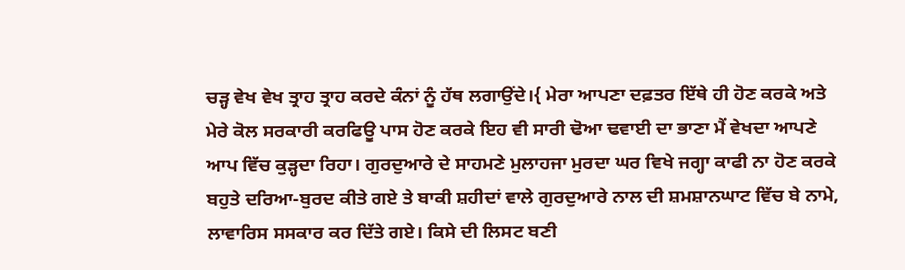ਚੜ੍ਹ ਵੇਖ ਵੇਖ ਤ੍ਰਾਹ ਤ੍ਰਾਹ ਕਰਦੇ ਕੰਨਾਂ ਨੂੰ ਹੱਥ ਲਗਾਉਂਦੇ।{ ਮੇਰਾ ਆਪਣਾ ਦਫ਼ਤਰ ਇੱਥੇ ਹੀ ਹੋਣ ਕਰਕੇ ਅਤੇ ਮੇਰੇ ਕੋਲ ਸਰਕਾਰੀ ਕਰਫਿਊ ਪਾਸ ਹੋਣ ਕਰਕੇ ਇਹ ਵੀ ਸਾਰੀ ਢੋਆ ਢਵਾਈ ਦਾ ਭਾਣਾ ਮੈਂ ਵੇਖਦਾ ਆਪਣੇ ਆਪ ਵਿੱਚ ਕੁੜ੍ਹਦਾ ਰਿਹਾ। ਗੁਰਦੁਆਰੇ ਦੇ ਸਾਹਮਣੇ ਮੁਲਾਹਜਾ ਮੁਰਦਾ ਘਰ ਵਿਖੇ ਜਗ੍ਹਾ ਕਾਫੀ ਨਾ ਹੋਣ ਕਰਕੇ ਬਹੁਤੇ ਦਰਿਆ-ਬੁਰਦ ਕੀਤੇ ਗਏ ਤੇ ਬਾਕੀ ਸ਼ਹੀਦਾਂ ਵਾਲੇ ਗੁਰਦੁਆਰੇ ਨਾਲ ਦੀ ਸ਼ਮਸ਼ਾਨਘਾਟ ਵਿੱਚ ਬੇ ਨਾਮੇ, ਲਾਵਾਰਿਸ ਸਸਕਾਰ ਕਰ ਦਿੱਤੇ ਗਏ। ਕਿਸੇ ਦੀ ਲਿਸਟ ਬਣੀ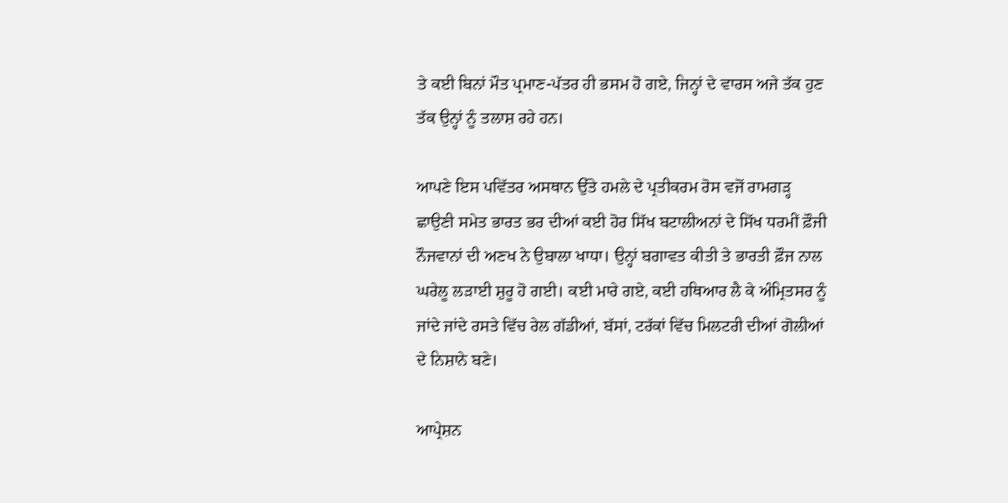ਤੇ ਕਈ ਬਿਨਾਂ ਮੌਤ ਪ੍ਰਮਾਣ-ਪੱਤਰ ਹੀ ਭਸਮ ਹੋ ਗਏ, ਜਿਨ੍ਹਾਂ ਦੇ ਵਾਰਸ ਅਜੇ ਤੱਕ ਹੁਣ ਤੱਕ ਉਨ੍ਹਾਂ ਨੂੰ ਤਲਾਸ਼ ਰਹੇ ਹਨ।

ਆਪਣੇ ਇਸ ਪਵਿੱਤਰ ਅਸਥਾਨ ਉੱਤੇ ਹਮਲੇ ਦੇ ਪ੍ਰਤੀਕਰਮ ਰੋਸ ਵਜੋਂ ਰਾਮਗੜ੍ਹ ਛਾਉਣੀ ਸਮੇਤ ਭਾਰਤ ਭਰ ਦੀਆਂ ਕਈ ਹੋਰ ਸਿੱਖ ਬਟਾਲੀਅਨਾਂ ਦੇ ਸਿੱਖ ਧਰਮੀਂ ਫ਼ੌਜੀ ਨੌਜਵਾਨਾਂ ਦੀ ਅਣਖ ਨੇ ਉਬਾਲਾ ਖਾਧਾ। ਉਨ੍ਹਾਂ ਬਗਾਵਤ ਕੀਤੀ ਤੇ ਭਾਰਤੀ ਫ਼ੌਜ ਨਾਲ ਘਰੇਲੂ ਲੜਾਈ ਸ਼ੁਰੂ ਹੋ ਗਈ। ਕਈ ਮਾਰੇ ਗਏ, ਕਈ ਹਥਿਆਰ ਲੈ ਕੇ ਅੰਮ੍ਰਿਤਸਰ ਨੂੰ ਜਾਂਦੇ ਜਾਂਦੇ ਰਸਤੇ ਵਿੱਚ ਰੇਲ ਗੱਡੀਆਂ, ਬੱਸਾਂ, ਟਰੱਕਾਂ ਵਿੱਚ ਮਿਲਟਰੀ ਦੀਆਂ ਗੋਲੀਆਂ ਦੇ ਨਿਸ਼ਾਨੇ ਬਣੇ।

ਆਪ੍ਰੇਸ਼ਨ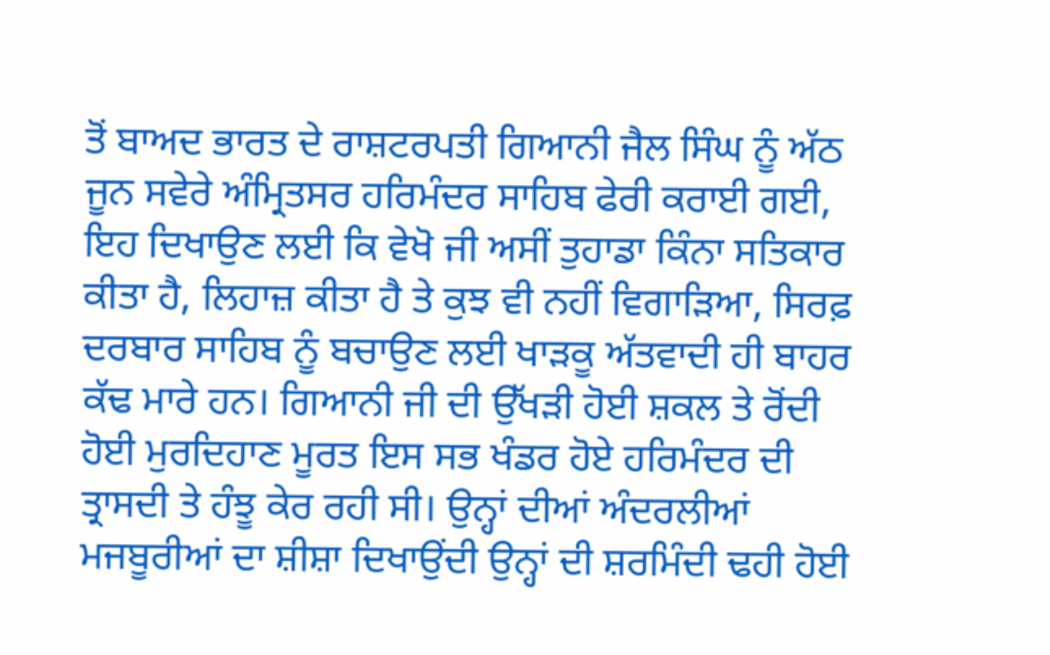ਤੋਂ ਬਾਅਦ ਭਾਰਤ ਦੇ ਰਾਸ਼ਟਰਪਤੀ ਗਿਆਨੀ ਜੈਲ ਸਿੰਘ ਨੂੰ ਅੱਠ ਜੂਨ ਸਵੇਰੇ ਅੰਮ੍ਰਿਤਸਰ ਹਰਿਮੰਦਰ ਸਾਹਿਬ ਫੇਰੀ ਕਰਾਈ ਗਈ, ਇਹ ਦਿਖਾਉਣ ਲਈ ਕਿ ਵੇਖੋ ਜੀ ਅਸੀਂ ਤੁਹਾਡਾ ਕਿੰਨਾ ਸਤਿਕਾਰ ਕੀਤਾ ਹੈ, ਲਿਹਾਜ਼ ਕੀਤਾ ਹੈ ਤੇ ਕੁਝ ਵੀ ਨਹੀਂ ਵਿਗਾੜਿਆ, ਸਿਰਫ਼ ਦਰਬਾਰ ਸਾਹਿਬ ਨੂੰ ਬਚਾਉਣ ਲਈ ਖਾੜਕੂ ਅੱਤਵਾਦੀ ਹੀ ਬਾਹਰ ਕੱਢ ਮਾਰੇ ਹਨ। ਗਿਆਨੀ ਜੀ ਦੀ ਉੱਖੜੀ ਹੋਈ ਸ਼ਕਲ ਤੇ ਰੋਂਦੀ ਹੋਈ ਮੁਰਦਿਹਾਣ ਮੂਰਤ ਇਸ ਸਭ ਖੰਡਰ ਹੋਏ ਹਰਿਮੰਦਰ ਦੀ ਤ੍ਰਾਸਦੀ ਤੇ ਹੰਝੂ ਕੇਰ ਰਹੀ ਸੀ। ਉਨ੍ਹਾਂ ਦੀਆਂ ਅੰਦਰਲੀਆਂ ਮਜਬੂਰੀਆਂ ਦਾ ਸ਼ੀਸ਼ਾ ਦਿਖਾਉਂਦੀ ਉਨ੍ਹਾਂ ਦੀ ਸ਼ਰਮਿੰਦੀ ਢਹੀ ਹੋਈ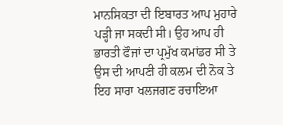ਮਾਨਸਿਕਤਾ ਦੀ ਇਬਾਰਤ ਆਪ ਮੁਹਾਰੇ ਪੜ੍ਹੀ ਜਾ ਸਕਦੀ ਸੀ। ਉਹ ਆਪ ਹੀ ਭਾਰਤੀ ਫੌਜਾਂ ਦਾ ਪ੍ਰਮੁੱਖ ਕਮਾਂਡਰ ਸੀ ਤੇ ਉਸ ਦੀ ਆਪਣੀ ਹੀ ਕਲਮ ਦੀ ਨੋਕ ਤੇ ਇਹ ਸਾਰਾ ਖਲਜਗਣ ਰਚਾਇਆ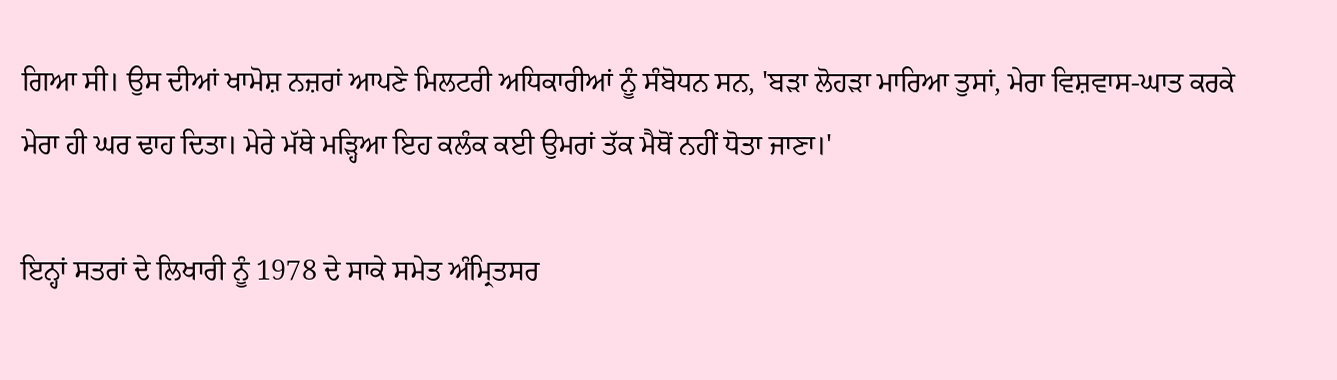ਗਿਆ ਸੀ। ਉਸ ਦੀਆਂ ਖਾਮੋਸ਼ ਨਜ਼ਰਾਂ ਆਪਣੇ ਮਿਲਟਰੀ ਅਧਿਕਾਰੀਆਂ ਨੂੰ ਸੰਬੋਧਨ ਸਨ, 'ਬੜਾ ਲੋਹੜਾ ਮਾਰਿਆ ਤੁਸਾਂ, ਮੇਰਾ ਵਿਸ਼ਵਾਸ-ਘਾਤ ਕਰਕੇ ਮੇਰਾ ਹੀ ਘਰ ਢਾਹ ਦਿਤਾ। ਮੇਰੇ ਮੱਥੇ ਮੜ੍ਹਿਆ ਇਹ ਕਲੰਕ ਕਈ ਉਮਰਾਂ ਤੱਕ ਮੈਥੋਂ ਨਹੀਂ ਧੋਤਾ ਜਾਣਾ।'

ਇਨ੍ਹਾਂ ਸਤਰਾਂ ਦੇ ਲਿਖਾਰੀ ਨੂੰ 1978 ਦੇ ਸਾਕੇ ਸਮੇਤ ਅੰਮ੍ਰਿਤਸਰ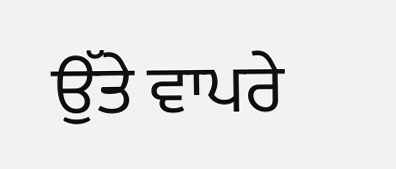ਉੱਤੇ ਵਾਪਰੇ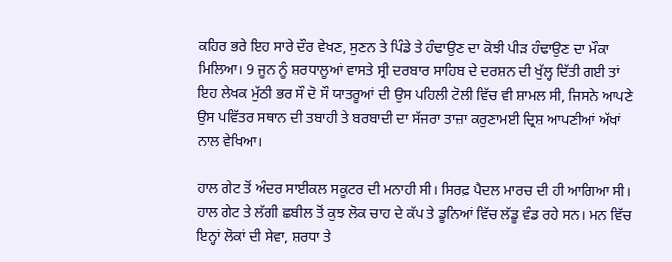ਕਹਿਰ ਭਰੇ ਇਹ ਸਾਰੇ ਦੌਰ ਵੇਖਣ, ਸੁਣਨ ਤੇ ਪਿੰਡੇ ਤੇ ਹੰਢਾਉਣ ਦਾ ਕੋਝੀ ਪੀੜ ਹੰਢਾਉਣ ਦਾ ਮੌਕਾ ਮਿਲਿਆ। 9 ਜੂਨ ਨੂੰ ਸ਼ਰਧਾਲੂਆਂ ਵਾਸਤੇ ਸ੍ਰੀ ਦਰਬਾਰ ਸਾਹਿਬ ਦੇ ਦਰਸ਼ਨ ਦੀ ਖੁੱਲ੍ਹ ਦਿੱਤੀ ਗਈ ਤਾਂ ਇਹ ਲੇਖਕ ਮੁੱਠੀ ਭਰ ਸੌ ਦੋ ਸੌ ਯਾਤਰੂਆਂ ਦੀ ਉਸ ਪਹਿਲੀ ਟੋਲੀ ਵਿੱਚ ਵੀ ਸ਼ਾਮਲ ਸੀ, ਜਿਸਨੇ ਆਪਣੇ ਉਸ ਪਵਿੱਤਰ ਸਥਾਨ ਦੀ ਤਬਾਹੀ ਤੇ ਬਰਬਾਦੀ ਦਾ ਸੱਜਰਾ ਤਾਜ਼ਾ ਕਰੁਣਾਮਈ ਦ੍ਰਿਸ਼ ਆਪਣੀਆਂ ਅੱਖਾਂ ਨਾਲ ਵੇਖਿਆ।

ਹਾਲ ਗੇਟ ਤੋਂ ਅੰਦਰ ਸਾਈਕਲ ਸਕੂਟਰ ਦੀ ਮਨਾਹੀ ਸੀ। ਸਿਰਫ਼ ਪੈਦਲ ਮਾਰਚ ਦੀ ਹੀ ਆਗਿਆ ਸੀ। ਹਾਲ ਗੇਟ ਤੇ ਲੱਗੀ ਛਬੀਲ ਤੋਂ ਕੁਝ ਲੋਕ ਚਾਹ ਦੇ ਕੱਪ ਤੇ ਡੂਨਿਆਂ ਵਿੱਚ ਲੱਡੂ ਵੰਡ ਰਹੇ ਸਨ। ਮਨ ਵਿੱਚ ਇਨ੍ਹਾਂ ਲੋਕਾਂ ਦੀ ਸੇਵਾ, ਸ਼ਰਧਾ ਤੇ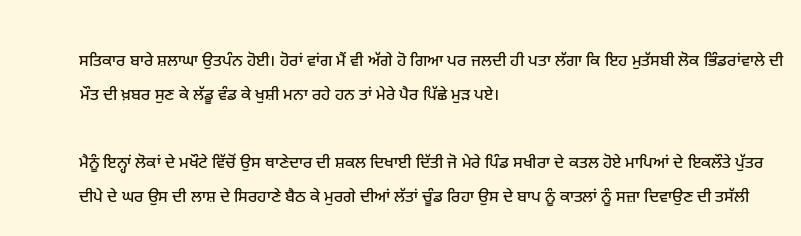ਸਤਿਕਾਰ ਬਾਰੇ ਸ਼ਲਾਘਾ ਉਤਪੰਨ ਹੋਈ। ਹੋਰਾਂ ਵਾਂਗ ਮੈਂ ਵੀ ਅੱਗੇ ਹੋ ਗਿਆ ਪਰ ਜਲਦੀ ਹੀ ਪਤਾ ਲੱਗਾ ਕਿ ਇਹ ਮੁਤੱਸਬੀ ਲੋਕ ਭਿੰਡਰਾਂਵਾਲੇ ਦੀ ਮੌਤ ਦੀ ਖ਼ਬਰ ਸੁਣ ਕੇ ਲੱਡੂ ਵੰਡ ਕੇ ਖੁਸ਼ੀ ਮਨਾ ਰਹੇ ਹਨ ਤਾਂ ਮੇਰੇ ਪੈਰ ਪਿੱਛੇ ਮੁੜ ਪਏ।

ਮੈਨੂੰ ਇਨ੍ਹਾਂ ਲੋਕਾਂ ਦੇ ਮਖੌਟੇ ਵਿੱਚੋਂ ਉਸ ਥਾਣੇਦਾਰ ਦੀ ਸ਼ਕਲ ਦਿਖਾਈ ਦਿੱਤੀ ਜੋ ਮੇਰੇ ਪਿੰਡ ਸਖੀਰਾ ਦੇ ਕਤਲ ਹੋਏ ਮਾਪਿਆਂ ਦੇ ਇਕਲੌਤੇ ਪੁੱਤਰ ਦੀਪੇ ਦੇ ਘਰ ਉਸ ਦੀ ਲਾਸ਼ ਦੇ ਸਿਰਹਾਣੇ ਬੈਠ ਕੇ ਮੁਰਗੇ ਦੀਆਂ ਲੱਤਾਂ ਚੂੰਡ ਰਿਹਾ ਉਸ ਦੇ ਬਾਪ ਨੂੰ ਕਾਤਲਾਂ ਨੂੰ ਸਜ਼ਾ ਦਿਵਾਉਣ ਦੀ ਤਸੱਲੀ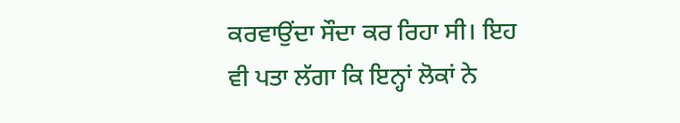ਕਰਵਾਉਂਦਾ ਸੌਦਾ ਕਰ ਰਿਹਾ ਸੀ। ਇਹ ਵੀ ਪਤਾ ਲੱਗਾ ਕਿ ਇਨ੍ਹਾਂ ਲੋਕਾਂ ਨੇ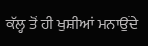ਕੱਲ੍ਹ ਤੋਂ ਹੀ ਖੁਸ਼ੀਆਂ ਮਨਾਉਂਦੇ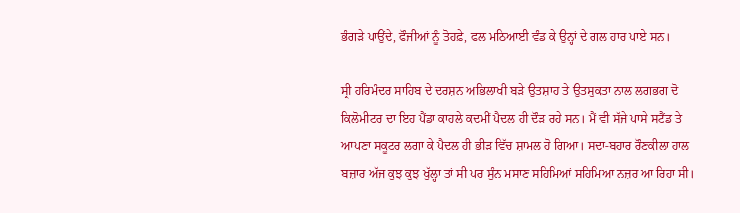ਭੰਗੜੇ ਪਾਉਂਦੇ, ਫੌਜੀਆਂ ਨੂੰ ਤੋਹਫ਼ੇ, ਫਲ ਮਠਿਆਈ ਵੰਡ ਕੇ ਉਨ੍ਹਾਂ ਦੇ ਗਲ ਹਾਰ ਪਾਏ ਸਨ।

ਸ੍ਰੀ ਹਰਿਮੰਦਰ ਸਾਹਿਬ ਦੇ ਦਰਸ਼ਨ ਅਭਿਲਾਖੀ ਬੜੇ ਉਤਸ਼ਾਹ ਤੇ ਉਤਸੁਕਤਾ ਨਾਲ ਲਗਭਗ ਦੋ ਕਿਲੋਮੀਟਰ ਦਾ ਇਹ ਪੈਂਡਾ ਕਾਹਲੇ ਕਦਮੀਂ ਪੈਦਲ ਹੀ ਦੌੜ ਰਹੇ ਸਨ। ਮੈਂ ਵੀ ਸੱਜੇ ਪਾਸੇ ਸਟੈਂਡ ਤੇ ਆਪਣਾ ਸਕੂਟਰ ਲਗਾ ਕੇ ਪੈਦਲ ਹੀ ਭੀੜ ਵਿੱਚ ਸ਼ਾਮਲ ਹੋ ਗਿਆ। ਸਦਾ-ਬਹਾਰ ਰੌਣਕੀਲਾ ਹਾਲ ਬਜ਼ਾਰ ਅੱਜ ਕੁਝ ਕੁਝ ਖੁੱਲ੍ਹਾ ਤਾਂ ਸੀ ਪਰ ਸੁੰਨ ਮਸਾਣ ਸਹਿਮਿਆਂ ਸਹਿਮਿਆ ਨਜ਼ਰ ਆ ਰਿਹਾ ਸੀ।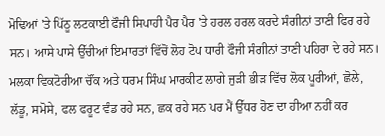ਮੋਢਿਆਂ 'ਤੇ ਪਿੱਠੂ ਲਟਕਾਈ ਫੌਜੀ ਸਿਪਾਹੀ ਪੈਰ ਪੈਰ 'ਤੇ ਹਰਲ ਹਰਲ ਕਰਦੇ ਸੰਗੀਨਾਂ ਤਾਣੀ ਫਿਰ ਰਹੇ ਸਨ। ਆਸੇ ਪਾਸੇ ਉੱਚੀਆਂ ਇਮਾਰਤਾਂ ਵਿੱਚੋਂ ਲੋਹ ਟੋਪ ਧਾਰੀ ਫੌਜੀ ਸੰਗੀਨਾਂ ਤਾਣੀ ਪਹਿਰਾ ਦੇ ਰਹੇ ਸਨ। ਮਲਕਾ ਵਿਕਟੋਰੀਆ ਚੌਂਕ ਅਤੇ ਧਰਮ ਸਿੰਘ ਮਾਰਕੀਟ ਲਾਗੇ ਜੁੜੀ ਭੀੜ ਵਿੱਚ ਲੋਕ ਪੂਰੀਆਂ, ਛੋਲੇ, ਲੱਡੂ, ਸਮੋਸੇ, ਫਲ ਫਰੂਟ ਵੰਡ ਰਹੇ ਸਨ, ਛਕ ਰਹੇ ਸਨ ਪਰ ਮੈਂ ਉੱਧਰ ਹੋਣ ਦਾ ਹੀਆ ਨਹੀਂ ਕਰ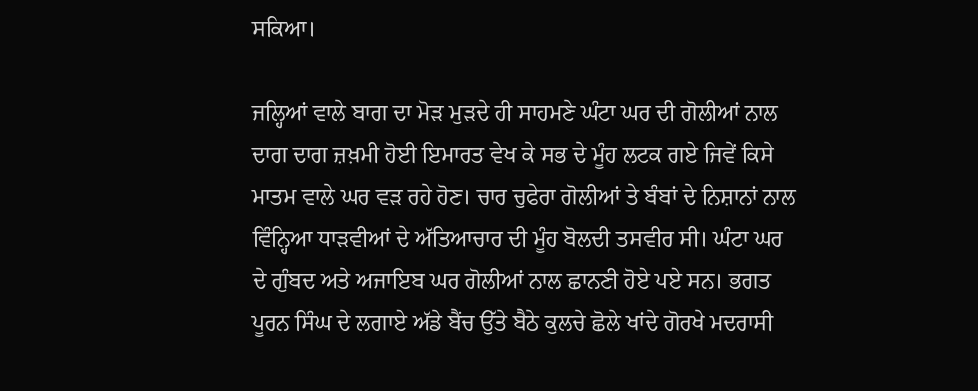ਸਕਿਆ।

ਜਲ੍ਹਿਆਂ ਵਾਲੇ ਬਾਗ ਦਾ ਮੋੜ ਮੁੜਦੇ ਹੀ ਸਾਹਮਣੇ ਘੰਟਾ ਘਰ ਦੀ ਗੋਲੀਆਂ ਨਾਲ ਦਾਗ ਦਾਗ ਜ਼ਖ਼ਮੀ ਹੋਈ ਇਮਾਰਤ ਵੇਖ ਕੇ ਸਭ ਦੇ ਮੂੰਹ ਲਟਕ ਗਏ ਜਿਵੇਂ ਕਿਸੇ ਮਾਤਮ ਵਾਲੇ ਘਰ ਵੜ ਰਹੇ ਹੋਣ। ਚਾਰ ਚੁਫੇਰਾ ਗੋਲੀਆਂ ਤੇ ਬੰਬਾਂ ਦੇ ਨਿਸ਼ਾਨਾਂ ਨਾਲ ਵਿੰਨ੍ਹਿਆ ਧਾੜਵੀਆਂ ਦੇ ਅੱਤਿਆਚਾਰ ਦੀ ਮੂੰਹ ਬੋਲਦੀ ਤਸਵੀਰ ਸੀ। ਘੰਟਾ ਘਰ ਦੇ ਗੁੰਬਦ ਅਤੇ ਅਜਾਇਬ ਘਰ ਗੋਲੀਆਂ ਨਾਲ ਛਾਨਣੀ ਹੋਏ ਪਏ ਸਨ। ਭਗਤ ਪੂਰਨ ਸਿੰਘ ਦੇ ਲਗਾਏ ਅੱਡੇ ਬੈਂਚ ਉੱਤੇ ਬੈਠੇ ਕੁਲਚੇ ਛੋਲੇ ਖਾਂਦੇ ਗੋਰਖੇ ਮਦਰਾਸੀ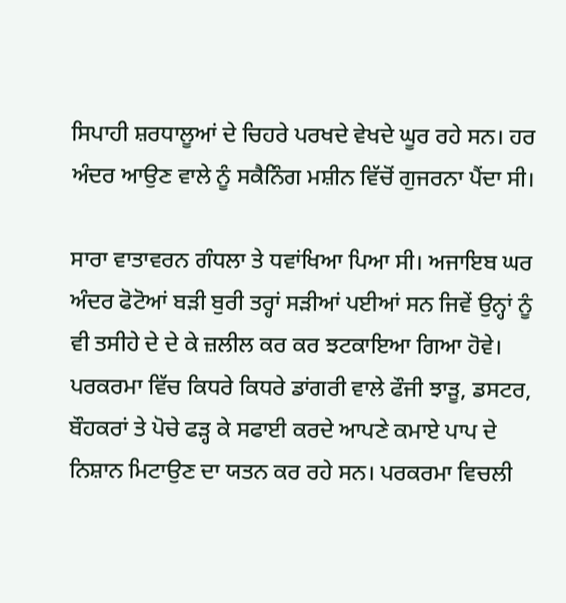ਸਿਪਾਹੀ ਸ਼ਰਧਾਲੂਆਂ ਦੇ ਚਿਹਰੇ ਪਰਖਦੇ ਵੇਖਦੇ ਘੂਰ ਰਹੇ ਸਨ। ਹਰ ਅੰਦਰ ਆਉਣ ਵਾਲੇ ਨੂੰ ਸਕੈਨਿੰਗ ਮਸ਼ੀਨ ਵਿੱਚੋਂ ਗੁਜਰਨਾ ਪੈਂਦਾ ਸੀ।

ਸਾਰਾ ਵਾਤਾਵਰਨ ਗੰਧਲਾ ਤੇ ਧਵਾਂਖਿਆ ਪਿਆ ਸੀ। ਅਜਾਇਬ ਘਰ ਅੰਦਰ ਫੋਟੋਆਂ ਬੜੀ ਬੁਰੀ ਤਰ੍ਹਾਂ ਸੜੀਆਂ ਪਈਆਂ ਸਨ ਜਿਵੇਂ ਉਨ੍ਹਾਂ ਨੂੰ ਵੀ ਤਸੀਹੇ ਦੇ ਦੇ ਕੇ ਜ਼ਲੀਲ ਕਰ ਕਰ ਝਟਕਾਇਆ ਗਿਆ ਹੋਵੇ। ਪਰਕਰਮਾ ਵਿੱਚ ਕਿਧਰੇ ਕਿਧਰੇ ਡਾਂਗਰੀ ਵਾਲੇ ਫੌਜੀ ਝਾੜੂ, ਡਸਟਰ, ਬੌਹਕਰਾਂ ਤੇ ਪੋਚੇ ਫੜ੍ਹ ਕੇ ਸਫਾਈ ਕਰਦੇ ਆਪਣੇ ਕਮਾਏ ਪਾਪ ਦੇ ਨਿਸ਼ਾਨ ਮਿਟਾਉਣ ਦਾ ਯਤਨ ਕਰ ਰਹੇ ਸਨ। ਪਰਕਰਮਾ ਵਿਚਲੀ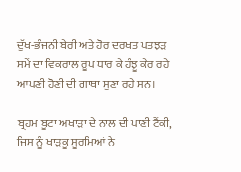ਦੁੱਖ-ਭੰਜਨੀ ਬੇਰੀ ਅਤੇ ਹੋਰ ਦਰਖਤ ਪਤਝੜ ਸਮੇਂ ਦਾ ਵਿਕਰਾਲ ਰੂਪ ਧਾਰ ਕੇ ਹੰਝੂ ਕੇਰ ਰਹੇ ਆਪਣੀ ਹੋਣੀ ਦੀ ਗਾਥਾ ਸੁਣਾ ਰਹੇ ਸਨ।

ਬ੍ਰਹਮ ਬੂਟਾ ਅਖਾੜਾ ਦੇ ਨਾਲ ਦੀ ਪਾਣੀ ਟੈਂਕੀ, ਜਿਸ ਨੂੰ ਖਾੜਕੂ ਸੂਰਮਿਆਂ ਨੇ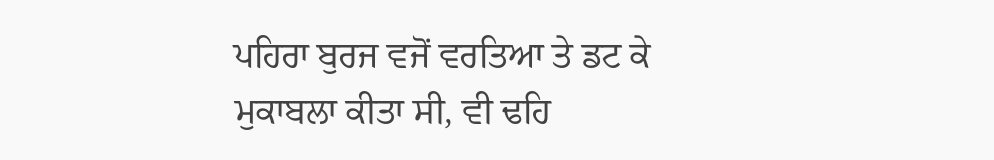ਪਹਿਰਾ ਬੁਰਜ ਵਜੋਂ ਵਰਤਿਆ ਤੇ ਡਟ ਕੇ ਮੁਕਾਬਲਾ ਕੀਤਾ ਸੀ, ਵੀ ਢਹਿ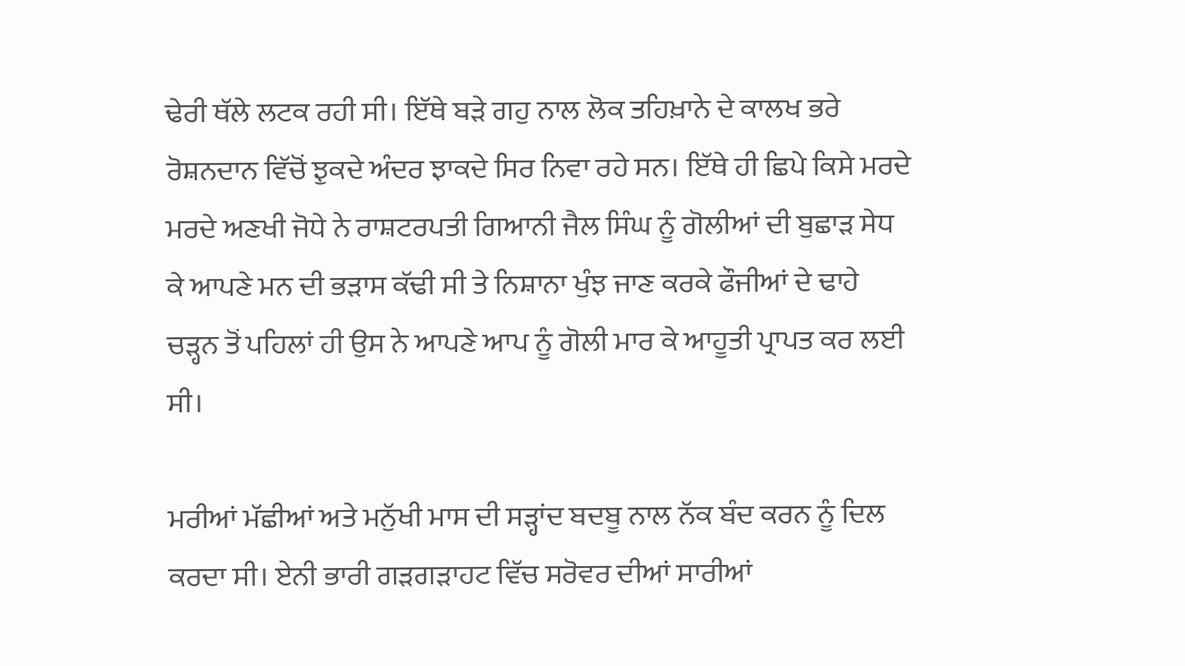ਢੇਰੀ ਥੱਲੇ ਲਟਕ ਰਹੀ ਸੀ। ਇੱਥੇ ਬੜੇ ਗਹੁ ਨਾਲ ਲੋਕ ਤਹਿਖ਼ਾਨੇ ਦੇ ਕਾਲਖ ਭਰੇ ਰੋਸ਼ਨਦਾਨ ਵਿੱਚੋਂ ਝੁਕਦੇ ਅੰਦਰ ਝਾਕਦੇ ਸਿਰ ਨਿਵਾ ਰਹੇ ਸਨ। ਇੱਥੇ ਹੀ ਛਿਪੇ ਕਿਸੇ ਮਰਦੇ ਮਰਦੇ ਅਣਖੀ ਜੋਧੇ ਨੇ ਰਾਸ਼ਟਰਪਤੀ ਗਿਆਨੀ ਜੈਲ ਸਿੰਘ ਨੂੰ ਗੋਲੀਆਂ ਦੀ ਬੁਛਾੜ ਸੇਧ ਕੇ ਆਪਣੇ ਮਨ ਦੀ ਭੜਾਸ ਕੱਢੀ ਸੀ ਤੇ ਨਿਸ਼ਾਨਾ ਖੁੰਝ ਜਾਣ ਕਰਕੇ ਫੌਜੀਆਂ ਦੇ ਢਾਹੇ ਚੜ੍ਹਨ ਤੋਂ ਪਹਿਲਾਂ ਹੀ ਉਸ ਨੇ ਆਪਣੇ ਆਪ ਨੂੰ ਗੋਲੀ ਮਾਰ ਕੇ ਆਹੂਤੀ ਪ੍ਰਾਪਤ ਕਰ ਲਈ ਸੀ।

ਮਰੀਆਂ ਮੱਛੀਆਂ ਅਤੇ ਮਨੁੱਖੀ ਮਾਸ ਦੀ ਸੜ੍ਹਾਂਦ ਬਦਬੂ ਨਾਲ ਨੱਕ ਬੰਦ ਕਰਨ ਨੂੰ ਦਿਲ ਕਰਦਾ ਸੀ। ਏਨੀ ਭਾਰੀ ਗੜਗੜਾਹਟ ਵਿੱਚ ਸਰੋਵਰ ਦੀਆਂ ਸਾਰੀਆਂ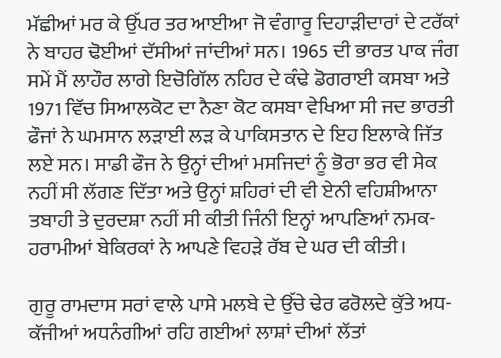ਮੱਛੀਆਂ ਮਰ ਕੇ ਉੱਪਰ ਤਰ ਆਈਆ ਜੋ ਵੰਗਾਰੂ ਦਿਹਾੜੀਦਾਰਾਂ ਦੇ ਟਰੱਕਾਂ ਨੇ ਬਾਹਰ ਢੋਈਆਂ ਦੱਸੀਆਂ ਜਾਂਦੀਆਂ ਸਨ। 1965 ਦੀ ਭਾਰਤ ਪਾਕ ਜੰਗ ਸਮੇਂ ਮੈਂ ਲਾਹੌਰ ਲਾਗੇ ਇਚੋਗਿੱਲ ਨਹਿਰ ਦੇ ਕੰਢੇ ਡੋਗਰਾਈ ਕਸਬਾ ਅਤੇ 1971 ਵਿੱਚ ਸਿਆਲਕੋਟ ਦਾ ਨੈਣਾ ਕੋਟ ਕਸਬਾ ਵੇਖਿਆ ਸੀ ਜਦ ਭਾਰਤੀ ਫੌਜਾਂ ਨੇ ਘਮਸਾਨ ਲੜਾਈ ਲੜ ਕੇ ਪਾਕਿਸਤਾਨ ਦੇ ਇਹ ਇਲਾਕੇ ਜਿੱਤ ਲਏ ਸਨ। ਸਾਡੀ ਫੌਜ ਨੇ ਉਨ੍ਹਾਂ ਦੀਆਂ ਮਸਜਿਦਾਂ ਨੂੰ ਭੋਰਾ ਭਰ ਵੀ ਸੇਕ ਨਹੀਂ ਸੀ ਲੱਗਣ ਦਿੱਤਾ ਅਤੇ ਉਨ੍ਹਾਂ ਸ਼ਹਿਰਾਂ ਦੀ ਵੀ ਏਨੀ ਵਹਿਸ਼ੀਆਨਾ ਤਬਾਹੀ ਤੇ ਦੁਰਦਸ਼ਾ ਨਹੀਂ ਸੀ ਕੀਤੀ ਜਿੰਨੀ ਇਨ੍ਹਾਂ ਆਪਣਿਆਂ ਨਮਕ-ਹਰਾਮੀਆਂ ਬੇਕਿਰਕਾਂ ਨੇ ਆਪਣੇ ਵਿਹੜੇ ਰੱਬ ਦੇ ਘਰ ਦੀ ਕੀਤੀ।

ਗੁਰੂ ਰਾਮਦਾਸ ਸਰਾਂ ਵਾਲੇ ਪਾਸੇ ਮਲਬੇ ਦੇ ਉੱਚੇ ਢੇਰ ਫਰੋਲਦੇ ਕੁੱਤੇ ਅਧ-ਕੱਜੀਆਂ ਅਧਨੰਗੀਆਂ ਰਹਿ ਗਈਆਂ ਲਾਸ਼ਾਂ ਦੀਆਂ ਲੱਤਾਂ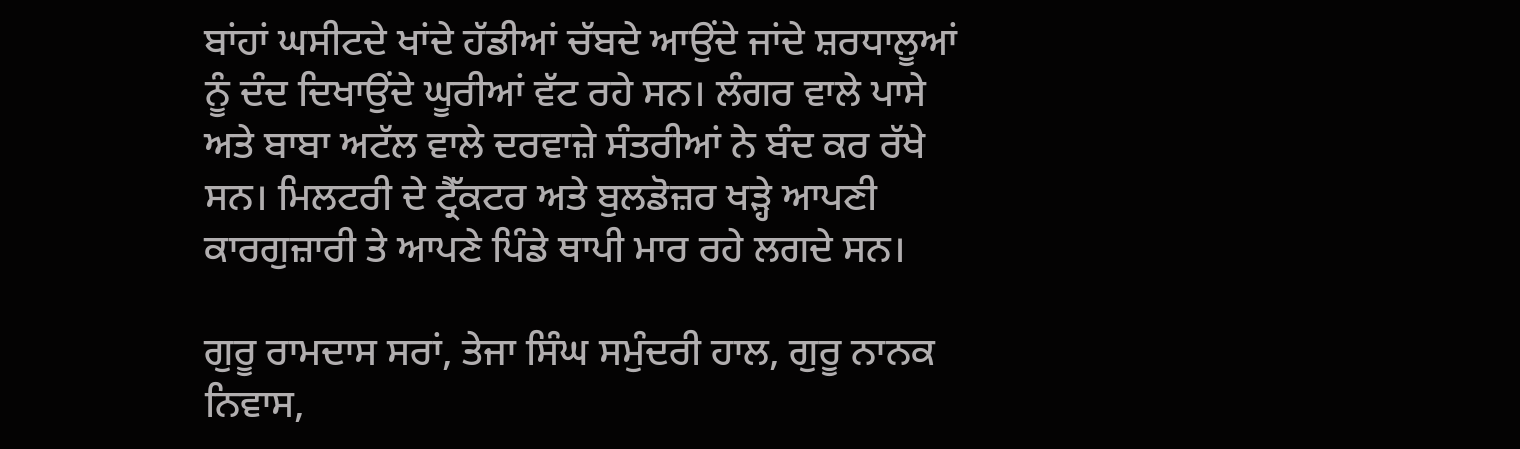ਬਾਂਹਾਂ ਘਸੀਟਦੇ ਖਾਂਦੇ ਹੱਡੀਆਂ ਚੱਬਦੇ ਆਉਂਦੇ ਜਾਂਦੇ ਸ਼ਰਧਾਲੂਆਂ ਨੂੰ ਦੰਦ ਦਿਖਾਉਂਦੇ ਘੂਰੀਆਂ ਵੱਟ ਰਹੇ ਸਨ। ਲੰਗਰ ਵਾਲੇ ਪਾਸੇ ਅਤੇ ਬਾਬਾ ਅਟੱਲ ਵਾਲੇ ਦਰਵਾਜ਼ੇ ਸੰਤਰੀਆਂ ਨੇ ਬੰਦ ਕਰ ਰੱਖੇ ਸਨ। ਮਿਲਟਰੀ ਦੇ ਟ੍ਰੈੱਕਟਰ ਅਤੇ ਬੁਲਡੋਜ਼ਰ ਖੜ੍ਹੇ ਆਪਣੀ ਕਾਰਗੁਜ਼ਾਰੀ ਤੇ ਆਪਣੇ ਪਿੰਡੇ ਥਾਪੀ ਮਾਰ ਰਹੇ ਲਗਦੇ ਸਨ।

ਗੁਰੂ ਰਾਮਦਾਸ ਸਰਾਂ, ਤੇਜਾ ਸਿੰਘ ਸਮੁੰਦਰੀ ਹਾਲ, ਗੁਰੂ ਨਾਨਕ ਨਿਵਾਸ,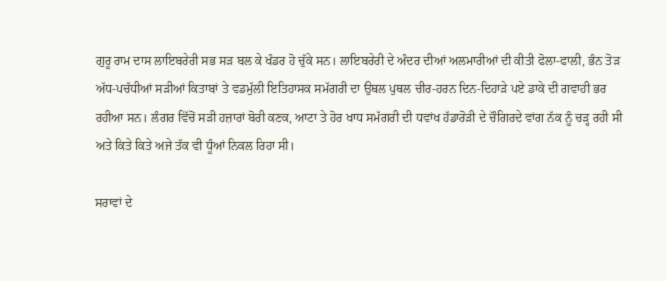ਗੁਰੂ ਰਾਮ ਦਾਸ ਲਾਇਬਰੇਰੀ ਸਭ ਸੜ ਬਲ ਕੇ ਖੰਡਰ ਹੋ ਚੁੱਕੇ ਸਨ। ਲਾਇਬਰੇਰੀ ਦੇ ਅੰਦਰ ਦੀਆਂ ਅਲਮਾਰੀਆਂ ਦੀ ਕੀਤੀ ਫੋਲਾ-ਫਾਲੀ, ਭੰਨ ਤੋੜ ਅੱਧ-ਪਚੱਧੀਆਂ ਸੜੀਆਂ ਕਿਤਾਬਾਂ ਤੇ ਵਡਮੁੱਲੀ ਇਤਿਹਾਸਕ ਸਮੱਗਰੀ ਦਾ ਉਥਲ ਪੁਥਲ ਚੀਰ-ਹਰਨ ਦਿਨ-ਦਿਹਾੜੇ ਪਏ ਡਾਕੇ ਦੀ ਗਵਾਹੀ ਭਰ ਰਹੀਆ ਸਨ। ਲੰਗਰ ਵਿੱਚੋਂ ਸੜੀ ਹਜ਼ਾਰਾਂ ਬੋਰੀ ਕਣਕ, ਆਟਾ ਤੇ ਹੋਰ ਖਾਧ ਸਮੱਗਰੀ ਦੀ ਧਵਾਂਖ ਹੱਡਾਰੋੜੀ ਦੇ ਚੌਗਿਰਦੇ ਵਾਂਗ ਨੱਕ ਨੂੰ ਚੜ੍ਹ ਰਹੀ ਸੀ ਅਤੇ ਕਿਤੇ ਕਿਤੇ ਅਜੇ ਤੱਕ ਵੀ ਧੂੰਆਂ ਨਿਕਲ ਰਿਹਾ ਸੀ।

ਸਰਾਵਾਂ ਦੇ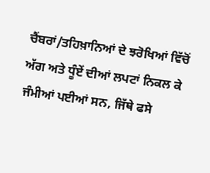ਚੈਂਬਰਾਂ/ਤਹਿਖ਼ਾਨਿਆਂ ਦੇ ਝਰੋਖਿਆਂ ਵਿੱਚੋਂ ਅੱਗ ਅਤੇ ਧੂੰਏਂ ਦੀਆਂ ਲਪਟਾਂ ਨਿਕਲ ਕੇ ਜੰਮੀਆਂ ਪਈਆਂ ਸਨ, ਜਿੱਥੇ ਫਸੇ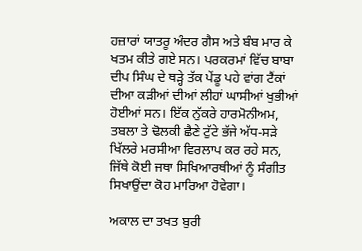ਹਜ਼ਾਰਾਂ ਯਾਤਰੂ ਅੰਦਰ ਗੈਸ ਅਤੇ ਬੰਬ ਮਾਰ ਕੇ ਖਤਮ ਕੀਤੇ ਗਏ ਸਨ। ਪਰਕਰਮਾਂ ਵਿੱਚ ਬਾਬਾ ਦੀਪ ਸਿੰਘ ਦੇ ਥੜ੍ਹੇ ਤੱਕ ਪੇਂਡੂ ਪਹੇ ਵਾਂਗ ਟੈਂਕਾਂ ਦੀਆ ਕੜੀਆਂ ਦੀਆਂ ਲੀਹਾਂ ਘਾਸੀਆਂ ਖੁਭੀਆਂ ਹੋਈਆਂ ਸਨ। ਇੱਕ ਨੁੱਕਰੇ ਹਾਰਮੋਨੀਅਮ, ਤਬਲਾ ਤੇ ਢੋਲਕੀ ਛੈਣੇ ਟੁੱਟੇ ਭੱਜੇ ਅੱਧ-ਸੜੇ ਖਿੱਲਰੇ ਮਰਸੀਆ ਵਿਰਲਾਪ ਕਰ ਰਹੇ ਸਨ, ਜਿੱਥੇ ਕੋਈ ਜਥਾ ਸਿਖਿਆਰਥੀਆਂ ਨੂੰ ਸੰਗੀਤ ਸਿਖਾਉਂਦਾ ਕੋਹ ਮਾਰਿਆ ਹੋਵੇਗਾ।

ਅਕਾਲ ਦਾ ਤਖਤ ਬੁਰੀ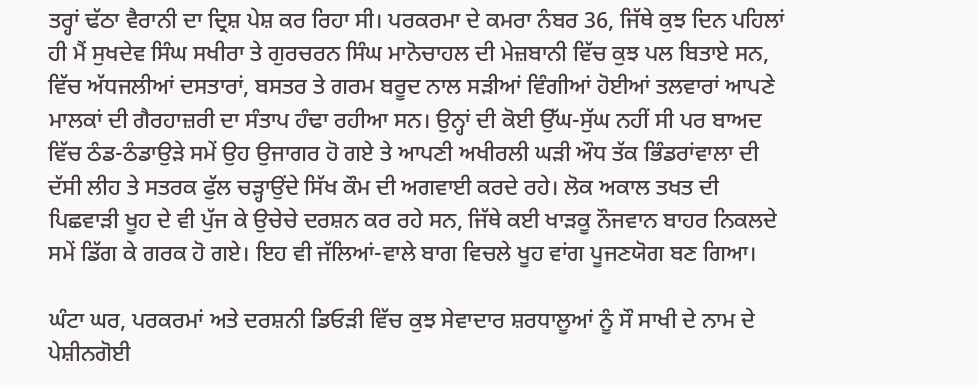ਤਰ੍ਹਾਂ ਢੱਠਾ ਵੈਰਾਨੀ ਦਾ ਦ੍ਰਿਸ਼ ਪੇਸ਼ ਕਰ ਰਿਹਾ ਸੀ। ਪਰਕਰਮਾ ਦੇ ਕਮਰਾ ਨੰਬਰ 36, ਜਿੱਥੇ ਕੁਝ ਦਿਨ ਪਹਿਲਾਂ ਹੀ ਮੈਂ ਸੁਖਦੇਵ ਸਿੰਘ ਸਖੀਰਾ ਤੇ ਗੁਰਚਰਨ ਸਿੰਘ ਮਾਨੋਚਾਹਲ ਦੀ ਮੇਜ਼ਬਾਨੀ ਵਿੱਚ ਕੁਝ ਪਲ ਬਿਤਾਏ ਸਨ, ਵਿੱਚ ਅੱਧਜਲੀਆਂ ਦਸਤਾਰਾਂ, ਬਸਤਰ ਤੇ ਗਰਮ ਬਰੂਦ ਨਾਲ ਸੜੀਆਂ ਵਿੰਗੀਆਂ ਹੋਈਆਂ ਤਲਵਾਰਾਂ ਆਪਣੇ ਮਾਲਕਾਂ ਦੀ ਗੈਰਹਾਜ਼ਰੀ ਦਾ ਸੰਤਾਪ ਹੰਢਾ ਰਹੀਆ ਸਨ। ਉਨ੍ਹਾਂ ਦੀ ਕੋਈ ਉੱਘ-ਸੁੱਘ ਨਹੀਂ ਸੀ ਪਰ ਬਾਅਦ ਵਿੱਚ ਠੰਡ-ਠੰਡਾਉੜੇ ਸਮੇਂ ਉਹ ਉਜਾਗਰ ਹੋ ਗਏ ਤੇ ਆਪਣੀ ਅਖੀਰਲੀ ਘੜੀ ਔਧ ਤੱਕ ਭਿੰਡਰਾਂਵਾਲਾ ਦੀ ਦੱਸੀ ਲੀਹ ਤੇ ਸਤਰਕ ਫੁੱਲ ਚੜ੍ਹਾਉਂਦੇ ਸਿੱਖ ਕੌਮ ਦੀ ਅਗਵਾਈ ਕਰਦੇ ਰਹੇ। ਲੋਕ ਅਕਾਲ ਤਖਤ ਦੀ ਪਿਛਵਾੜੀ ਖੂਹ ਦੇ ਵੀ ਪੁੱਜ ਕੇ ਉਚੇਚੇ ਦਰਸ਼ਨ ਕਰ ਰਹੇ ਸਨ, ਜਿੱਥੇ ਕਈ ਖਾੜਕੂ ਨੌਜਵਾਨ ਬਾਹਰ ਨਿਕਲਦੇ ਸਮੇਂ ਡਿੱਗ ਕੇ ਗਰਕ ਹੋ ਗਏ। ਇਹ ਵੀ ਜੱਲਿਆਂ-ਵਾਲੇ ਬਾਗ ਵਿਚਲੇ ਖੂਹ ਵਾਂਗ ਪੂਜਣਯੋਗ ਬਣ ਗਿਆ।

ਘੰਟਾ ਘਰ, ਪਰਕਰਮਾਂ ਅਤੇ ਦਰਸ਼ਨੀ ਡਿਓੜੀ ਵਿੱਚ ਕੁਝ ਸੇਵਾਦਾਰ ਸ਼ਰਧਾਲੂਆਂ ਨੂੰ ਸੌ ਸਾਖੀ ਦੇ ਨਾਮ ਦੇ ਪੇਸ਼ੀਨਗੋਈ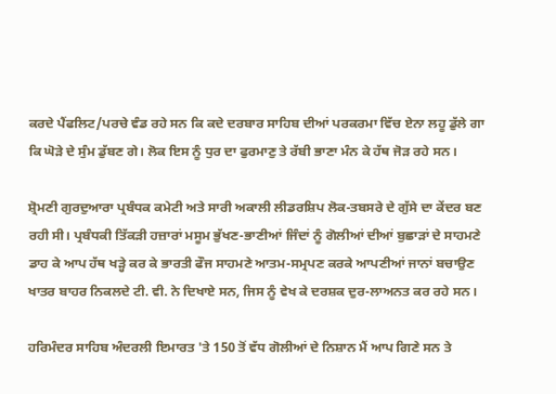ਕਰਦੇ ਪੈਂਫਲਿਟ/ਪਰਚੇ ਵੰਡ ਰਹੇ ਸਨ ਕਿ ਕਦੇ ਦਰਬਾਰ ਸਾਹਿਬ ਦੀਆਂ ਪਰਕਰਮਾ ਵਿੱਚ ਏਨਾ ਲਹੂ ਡੁੱਲੇ ਗਾ ਕਿ ਘੋੜੇ ਦੇ ਸੁੰਮ ਡੁੱਬਣ ਗੇ। ਲੋਕ ਇਸ ਨੂੰ ਧੁਰ ਦਾ ਫੁਰਮਾਣੁ ਤੇ ਰੱਬੀ ਭਾਣਾ ਮੰਨ ਕੇ ਹੱਥ ਜੋੜ ਰਹੇ ਸਨ।

ਸ਼੍ਰੋਮਣੀ ਗੁਰਦੁਆਰਾ ਪ੍ਰਬੰਧਕ ਕਮੇਟੀ ਅਤੇ ਸਾਰੀ ਅਕਾਲੀ ਲੀਡਰਸ਼ਿਪ ਲੋਕ-ਤਬਸਰੇ ਦੇ ਗੁੱਸੇ ਦਾ ਕੇਂਦਰ ਬਣ ਰਹੀ ਸੀ। ਪ੍ਰਬੰਧਕੀ ਤਿੱਕੜੀ ਹਜ਼ਾਰਾਂ ਮਸੂਮ ਭੁੱਖਣ-ਭਾਣੀਆਂ ਜਿੰਦਾਂ ਨੂੰ ਗੋਲੀਆਂ ਦੀਆਂ ਬੁਛਾੜਾਂ ਦੇ ਸਾਹਮਣੇ ਡਾਹ ਕੇ ਆਪ ਹੱਥ ਖੜ੍ਹੇ ਕਰ ਕੇ ਭਾਰਤੀ ਫੌਜ ਸਾਹਮਣੇ ਆਤਮ-ਸਮ੍ਰਪਣ ਕਰਕੇ ਆਪਣੀਆਂ ਜਾਨਾਂ ਬਚਾਉਣ ਖਾਤਰ ਬਾਹਰ ਨਿਕਲਦੇ ਟੀ. ਵੀ. ਨੇ ਦਿਖਾਏ ਸਨ, ਜਿਸ ਨੂੰ ਵੇਖ ਕੇ ਦਰਸ਼ਕ ਦੁਰ-ਲਾਅਨਤ ਕਰ ਰਹੇ ਸਨ।

ਹਰਿਮੰਦਰ ਸਾਹਿਬ ਅੰਦਰਲੀ ਇਮਾਰਤ 'ਤੇ 150 ਤੋਂ ਵੱਧ ਗੋਲੀਆਂ ਦੇ ਨਿਸ਼ਾਨ ਮੈਂ ਆਪ ਗਿਣੇ ਸਨ ਤੇ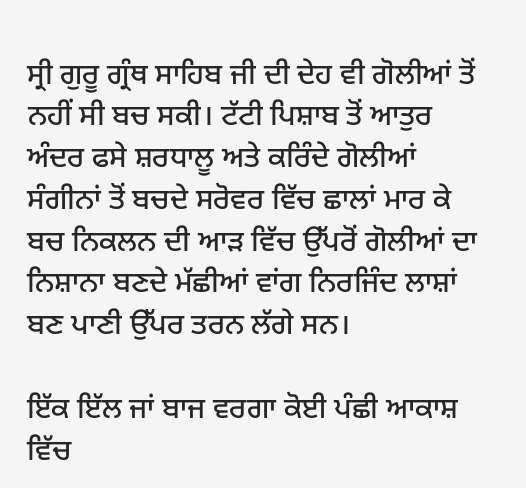ਸ੍ਰੀ ਗੁਰੂ ਗ੍ਰੰਥ ਸਾਹਿਬ ਜੀ ਦੀ ਦੇਹ ਵੀ ਗੋਲੀਆਂ ਤੋਂ ਨਹੀਂ ਸੀ ਬਚ ਸਕੀ। ਟੱਟੀ ਪਿਸ਼ਾਬ ਤੋਂ ਆਤੁਰ ਅੰਦਰ ਫਸੇ ਸ਼ਰਧਾਲੂ ਅਤੇ ਕਰਿੰਦੇ ਗੋਲੀਆਂ ਸੰਗੀਨਾਂ ਤੋਂ ਬਚਦੇ ਸਰੋਵਰ ਵਿੱਚ ਛਾਲਾਂ ਮਾਰ ਕੇ ਬਚ ਨਿਕਲਨ ਦੀ ਆੜ ਵਿੱਚ ਉੱਪਰੋਂ ਗੋਲੀਆਂ ਦਾ ਨਿਸ਼ਾਨਾ ਬਣਦੇ ਮੱਛੀਆਂ ਵਾਂਗ ਨਿਰਜਿੰਦ ਲਾਸ਼ਾਂ ਬਣ ਪਾਣੀ ਉੱਪਰ ਤਰਨ ਲੱਗੇ ਸਨ।

ਇੱਕ ਇੱਲ ਜਾਂ ਬਾਜ ਵਰਗਾ ਕੋਈ ਪੰਛੀ ਆਕਾਸ਼ ਵਿੱਚ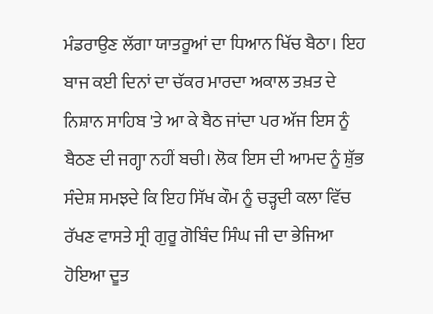ਮੰਡਰਾਉਣ ਲੱਗਾ ਯਾਤਰੂਆਂ ਦਾ ਧਿਆਨ ਖਿੱਚ ਬੈਠਾ। ਇਹ ਬਾਜ ਕਈ ਦਿਨਾਂ ਦਾ ਚੱਕਰ ਮਾਰਦਾ ਅਕਾਲ ਤਖ਼ਤ ਦੇ ਨਿਸ਼ਾਨ ਸਾਹਿਬ 'ਤੇ ਆ ਕੇ ਬੈਠ ਜਾਂਦਾ ਪਰ ਅੱਜ ਇਸ ਨੂੰ ਬੈਠਣ ਦੀ ਜਗ੍ਹਾ ਨਹੀਂ ਬਚੀ। ਲੋਕ ਇਸ ਦੀ ਆਮਦ ਨੂੰ ਸ਼ੁੱਭ ਸੰਦੇਸ਼ ਸਮਝਦੇ ਕਿ ਇਹ ਸਿੱਖ ਕੌਮ ਨੂੰ ਚੜ੍ਹਦੀ ਕਲਾ ਵਿੱਚ ਰੱਖਣ ਵਾਸਤੇ ਸ੍ਰੀ ਗੁਰੂ ਗੋਬਿੰਦ ਸਿੰਘ ਜੀ ਦਾ ਭੇਜਿਆ ਹੋਇਆ ਦੂਤ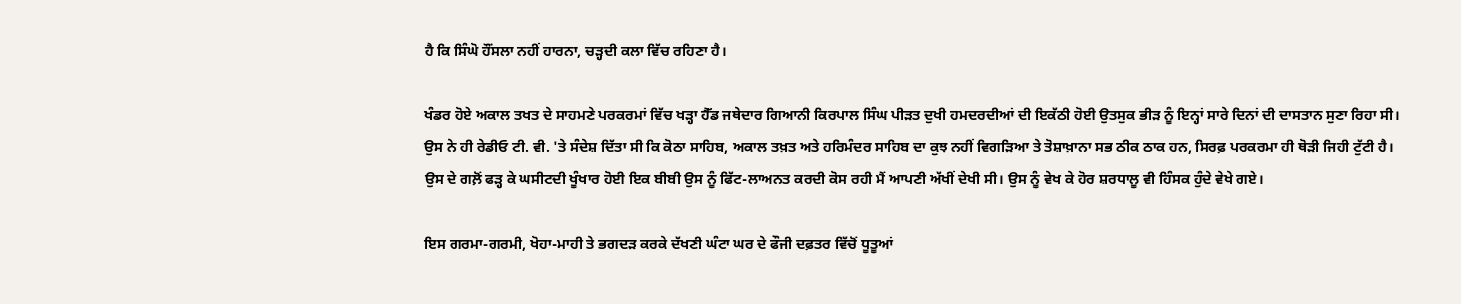ਹੈ ਕਿ ਸਿੰਘੋ ਹੌਂਸਲਾ ਨਹੀਂ ਹਾਰਨਾ, ਚੜ੍ਹਦੀ ਕਲਾ ਵਿੱਚ ਰਹਿਣਾ ਹੈ।

ਖੰਡਰ ਹੋਏ ਅਕਾਲ ਤਖਤ ਦੇ ਸਾਹਮਣੇ ਪਰਕਰਮਾਂ ਵਿੱਚ ਖੜ੍ਹਾ ਹੈੱਡ ਜਥੇਦਾਰ ਗਿਆਨੀ ਕਿਰਪਾਲ ਸਿੰਘ ਪੀੜਤ ਦੁਖੀ ਹਮਦਰਦੀਆਂ ਦੀ ਇਕੱਠੀ ਹੋਈ ਉਤਸੁਕ ਭੀੜ ਨੂੰ ਇਨ੍ਹਾਂ ਸਾਰੇ ਦਿਨਾਂ ਦੀ ਦਾਸਤਾਨ ਸੁਣਾ ਰਿਹਾ ਸੀ। ਉਸ ਨੇ ਹੀ ਰੇਡੀਓ ਟੀ. ਵੀ. 'ਤੇ ਸੰਦੇਸ਼ ਦਿੱਤਾ ਸੀ ਕਿ ਕੋਠਾ ਸਾਹਿਬ, ਅਕਾਲ ਤਖ਼ਤ ਅਤੇ ਹਰਿਮੰਦਰ ਸਾਹਿਬ ਦਾ ਕੁਝ ਨਹੀਂ ਵਿਗੜਿਆ ਤੇ ਤੋਸ਼ਾਖ਼ਾਨਾ ਸਭ ਠੀਕ ਠਾਕ ਹਨ, ਸਿਰਫ਼ ਪਰਕਰਮਾ ਹੀ ਥੋੜੀ ਜਿਹੀ ਟੁੱਟੀ ਹੈ। ਉਸ ਦੇ ਗਲ਼ੋਂ ਫੜ੍ਹ ਕੇ ਘਸੀਟਦੀ ਖੂੰਖਾਰ ਹੋਈ ਇਕ ਬੀਬੀ ਉਸ ਨੂੰ ਫਿੱਟ-ਲਾਅਨਤ ਕਰਦੀ ਕੋਸ ਰਹੀ ਮੈਂ ਆਪਣੀ ਅੱਖੀਂ ਦੇਖੀ ਸੀ। ਉਸ ਨੂੰ ਵੇਖ ਕੇ ਹੋਰ ਸ਼ਰਧਾਲੂ ਵੀ ਹਿੰਸਕ ਹੁੰਦੇ ਵੇਖੇ ਗਏ।

ਇਸ ਗਰਮਾ-ਗਰਮੀ, ਖੋਹਾ-ਮਾਹੀ ਤੇ ਭਗਦੜ ਕਰਕੇ ਦੱਖਣੀ ਘੰਟਾ ਘਰ ਦੇ ਫੌਜੀ ਦਫ਼ਤਰ ਵਿੱਚੋਂ ਧੂਤੂਆਂ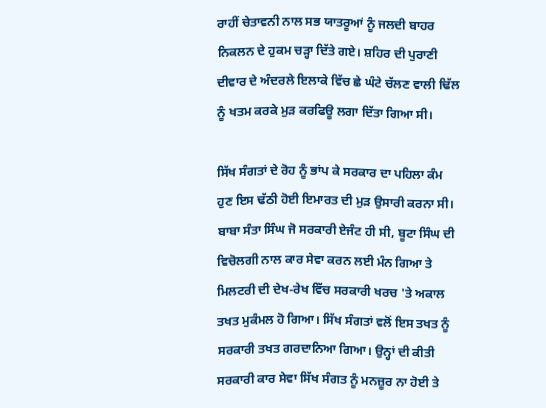ਰਾਹੀਂ ਚੇਤਾਵਨੀ ਨਾਲ ਸਭ ਯਾਤਰੂਆਂ ਨੂੰ ਜਲਦੀ ਬਾਹਰ ਨਿਕਲਨ ਦੇ ਹੁਕਮ ਚੜ੍ਹਾ ਦਿੱਤੇ ਗਏ। ਸ਼ਹਿਰ ਦੀ ਪੁਰਾਣੀ ਦੀਵਾਰ ਦੇ ਅੰਦਰਲੇ ਇਲਾਕੇ ਵਿੱਚ ਛੇ ਘੰਟੇ ਚੱਲਣ ਵਾਲੀ ਢਿੱਲ ਨੂੰ ਖਤਮ ਕਰਕੇ ਮੁੜ ਕਰਫਿਊ ਲਗਾ ਦਿੱਤਾ ਗਿਆ ਸੀ।

ਸਿੱਖ ਸੰਗਤਾਂ ਦੇ ਰੋਹ ਨੂੰ ਭਾਂਪ ਕੇ ਸਰਕਾਰ ਦਾ ਪਹਿਲਾ ਕੰਮ ਹੁਣ ਇਸ ਢੱਠੀ ਹੋਈ ਇਮਾਰਤ ਦੀ ਮੁੜ ਉਸਾਰੀ ਕਰਨਾ ਸੀ। ਬਾਬਾ ਸੰਤਾ ਸਿੰਘ ਜੋ ਸਰਕਾਰੀ ਏਜੰਟ ਹੀ ਸੀ, ਬੂਟਾ ਸਿੰਘ ਦੀ ਵਿਚੋਲਗੀ ਨਾਲ ਕਾਰ ਸੇਵਾ ਕਰਨ ਲਈ ਮੰਨ ਗਿਆ ਤੇ ਮਿਲਟਰੀ ਦੀ ਦੇਖ-ਰੇਖ ਵਿੱਚ ਸਰਕਾਰੀ ਖਰਚ 'ਤੇ ਅਕਾਲ ਤਖਤ ਮੁਕੰਮਲ ਹੋ ਗਿਆ। ਸਿੱਖ ਸੰਗਤਾਂ ਵਲੋਂ ਇਸ ਤਖਤ ਨੂੰ ਸਰਕਾਰੀ ਤਖਤ ਗਰਦਾਨਿਆ ਗਿਆ। ਉਨ੍ਹਾਂ ਦੀ ਕੀਤੀ ਸਰਕਾਰੀ ਕਾਰ ਸੇਵਾ ਸਿੱਖ ਸੰਗਤ ਨੂੰ ਮਨਜ਼ੂਰ ਨਾ ਹੋਈ ਤੇ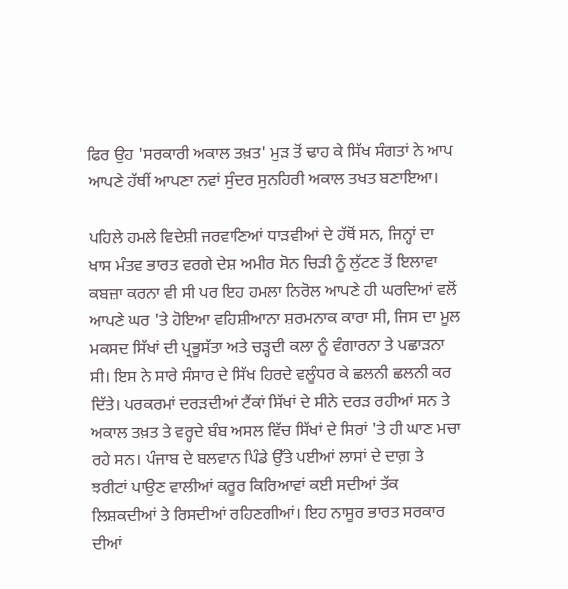ਫਿਰ ਉਹ 'ਸਰਕਾਰੀ ਅਕਾਲ ਤਖ਼ਤ' ਮੁੜ ਤੋਂ ਢਾਹ ਕੇ ਸਿੱਖ ਸੰਗਤਾਂ ਨੇ ਆਪ ਆਪਣੇ ਹੱਥੀਂ ਆਪਣਾ ਨਵਾਂ ਸੁੰਦਰ ਸੁਨਹਿਰੀ ਅਕਾਲ ਤਖਤ ਬਣਾਇਆ।

ਪਹਿਲੇ ਹਮਲੇ ਵਿਦੇਸ਼ੀ ਜਰਵਾਣਿਆਂ ਧਾੜਵੀਆਂ ਦੇ ਹੱਥੋਂ ਸਨ, ਜਿਨ੍ਹਾਂ ਦਾ ਖਾਸ ਮੰਤਵ ਭਾਰਤ ਵਰਗੇ ਦੇਸ਼ ਅਮੀਰ ਸੋਨ ਚਿੜੀ ਨੂੰ ਲੁੱਟਣ ਤੋਂ ਇਲਾਵਾ ਕਬਜ਼ਾ ਕਰਨਾ ਵੀ ਸੀ ਪਰ ਇਹ ਹਮਲਾ ਨਿਰੋਲ ਆਪਣੇ ਹੀ ਘਰਦਿਆਂ ਵਲੋਂ ਆਪਣੇ ਘਰ 'ਤੇ ਹੋਇਆ ਵਹਿਸ਼ੀਆਨਾ ਸ਼ਰਮਨਾਕ ਕਾਰਾ ਸੀ, ਜਿਸ ਦਾ ਮੂਲ ਮਕਸਦ ਸਿੱਖਾਂ ਦੀ ਪ੍ਰਭੂਸੱਤਾ ਅਤੇ ਚੜ੍ਹਦੀ ਕਲਾ ਨੂੰ ਵੰਗਾਰਨਾ ਤੇ ਪਛਾੜਨਾ ਸੀ। ਇਸ ਨੇ ਸਾਰੇ ਸੰਸਾਰ ਦੇ ਸਿੱਖ ਹਿਰਦੇ ਵਲੂੰਧਰ ਕੇ ਛਲਨੀ ਛਲਨੀ ਕਰ ਦਿੱਤੇ। ਪਰਕਰਮਾਂ ਦਰੜਦੀਆਂ ਟੈਂਕਾਂ ਸਿੱਖਾਂ ਦੇ ਸੀਨੇ ਦਰੜ ਰਹੀਆਂ ਸਨ ਤੇ ਅਕਾਲ ਤਖ਼ਤ ਤੇ ਵਰ੍ਹਦੇ ਬੰਬ ਅਸਲ ਵਿੱਚ ਸਿੱਖਾਂ ਦੇ ਸਿਰਾਂ 'ਤੇ ਹੀ ਘਾਣ ਮਚਾ ਰਹੇ ਸਨ। ਪੰਜਾਬ ਦੇ ਬਲਵਾਨ ਪਿੰਡੇ ਉੱਤੇ ਪਈਆਂ ਲਾਸਾਂ ਦੇ ਦਾਗ਼ ਤੇ ਝਰੀਟਾਂ ਪਾਉਣ ਵਾਲੀਆਂ ਕਰੂਰ ਕਿਰਿਆਵਾਂ ਕਈ ਸਦੀਆਂ ਤੱਕ ਲਿਸ਼ਕਦੀਆਂ ਤੇ ਰਿਸਦੀਆਂ ਰਹਿਣਗੀਆਂ। ਇਹ ਨਾਸੂਰ ਭਾਰਤ ਸਰਕਾਰ ਦੀਆਂ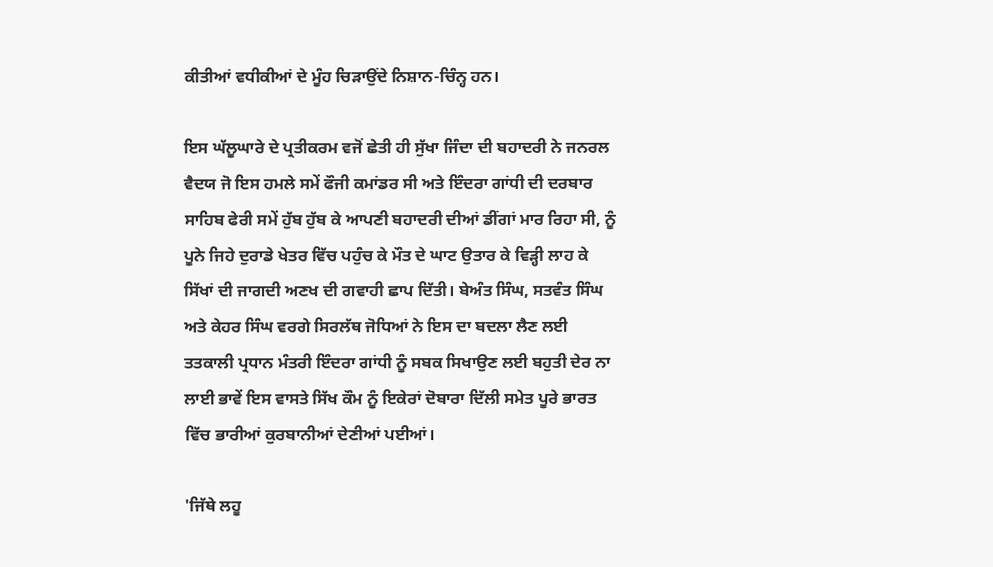ਕੀਤੀਆਂ ਵਧੀਕੀਆਂ ਦੇ ਮੂੰਹ ਚਿੜਾਉਂਦੇ ਨਿਸ਼ਾਨ-ਚਿੰਨ੍ਹ ਹਨ।

ਇਸ ਘੱਲੂਘਾਰੇ ਦੇ ਪ੍ਰਤੀਕਰਮ ਵਜੋਂ ਛੇਤੀ ਹੀ ਸੁੱਖਾ ਜਿੰਦਾ ਦੀ ਬਹਾਦਰੀ ਨੇ ਜਨਰਲ ਵੈਦਯ ਜੋ ਇਸ ਹਮਲੇ ਸਮੇਂ ਫੌਜੀ ਕਮਾਂਡਰ ਸੀ ਅਤੇ ਇੰਦਰਾ ਗਾਂਧੀ ਦੀ ਦਰਬਾਰ ਸਾਹਿਬ ਫੇਰੀ ਸਮੇਂ ਹੁੱਬ ਹੁੱਬ ਕੇ ਆਪਣੀ ਬਹਾਦਰੀ ਦੀਆਂ ਡੀਂਗਾਂ ਮਾਰ ਰਿਹਾ ਸੀ, ਨੂੰ ਪੂਨੇ ਜਿਹੇ ਦੁਰਾਡੇ ਖੇਤਰ ਵਿੱਚ ਪਹੁੰਚ ਕੇ ਮੌਤ ਦੇ ਘਾਟ ਉਤਾਰ ਕੇ ਵਿੜ੍ਹੀ ਲਾਹ ਕੇ ਸਿੱਖਾਂ ਦੀ ਜਾਗਦੀ ਅਣਖ ਦੀ ਗਵਾਹੀ ਛਾਪ ਦਿੱਤੀ। ਬੇਅੰਤ ਸਿੰਘ, ਸਤਵੰਤ ਸਿੰਘ ਅਤੇ ਕੇਹਰ ਸਿੰਘ ਵਰਗੇ ਸਿਰਲੱਥ ਜੋਧਿਆਂ ਨੇ ਇਸ ਦਾ ਬਦਲਾ ਲੈਣ ਲਈ ਤਤਕਾਲੀ ਪ੍ਰਧਾਨ ਮੰਤਰੀ ਇੰਦਰਾ ਗਾਂਧੀ ਨੂੰ ਸਬਕ ਸਿਖਾਉਣ ਲਈ ਬਹੁਤੀ ਦੇਰ ਨਾ ਲਾਈ ਭਾਵੇਂ ਇਸ ਵਾਸਤੇ ਸਿੱਖ ਕੌਮ ਨੂੰ ਇਕੇਰਾਂ ਦੋਬਾਰਾ ਦਿੱਲੀ ਸਮੇਤ ਪੂਰੇ ਭਾਰਤ ਵਿੱਚ ਭਾਰੀਆਂ ਕੁਰਬਾਨੀਆਂ ਦੇਣੀਆਂ ਪਈਆਂ।

'ਜਿੱਥੇ ਲਹੂ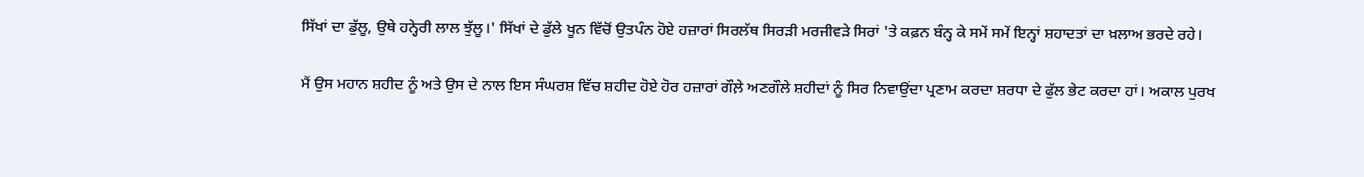ਸਿੱਖਾਂ ਦਾ ਡੁੱਲੂ, ਉਥੇ ਹਨ੍ਹੇਰੀ ਲਾਲ ਝੁੱਲੂ।' ਸਿੱਖਾਂ ਦੇ ਡੁੱਲੇ ਖੂਨ ਵਿੱਚੋਂ ਉਤਪੰਨ ਹੋਏ ਹਜ਼ਾਰਾਂ ਸਿਰਲੱਥ ਸਿਰੜੀ ਮਰਜੀਵੜੇ ਸਿਰਾਂ 'ਤੇ ਕਫ਼ਨ ਬੰਨ੍ਹ ਕੇ ਸਮੇਂ ਸਮੇਂ ਇਨ੍ਹਾਂ ਸ਼ਹਾਦਤਾਂ ਦਾ ਖ਼ਲਾਅ ਭਰਦੇ ਰਹੇ।

ਮੈਂ ਉਸ ਮਹਾਨ ਸ਼ਹੀਦ ਨੂੰ ਅਤੇ ਉਸ ਦੇ ਨਾਲ ਇਸ ਸੰਘਰਸ਼ ਵਿੱਚ ਸ਼ਹੀਦ ਹੋਏ ਹੋਰ ਹਜ਼ਾਰਾਂ ਗੌਲ਼ੇ ਅਣਗੌਲੇ ਸ਼ਹੀਦਾਂ ਨੂੰ ਸਿਰ ਨਿਵਾਉਂਦਾ ਪ੍ਰਣਾਮ ਕਰਦਾ ਸ਼ਰਧਾ ਦੇ ਫੁੱਲ ਭੇਟ ਕਰਦਾ ਹਾਂ। ਅਕਾਲ ਪੁਰਖ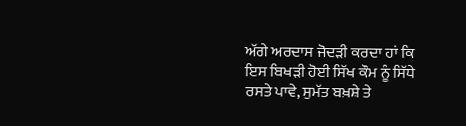ਅੱਗੇ ਅਰਦਾਸ ਜੋਦੜੀ ਕਰਦਾ ਹਾਂ ਕਿ ਇਸ ਬਿਖੜੀ ਹੋਈ ਸਿੱਖ ਕੌਮ ਨੂੰ ਸਿੱਧੇ ਰਸਤੇ ਪਾਵੇ, ਸੁਮੱਤ ਬਖ਼ਸ਼ੇ ਤੇ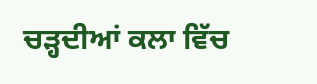ਚੜ੍ਹਦੀਆਂ ਕਲਾ ਵਿੱਚ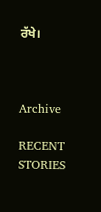ਰੱਖੇ।



Archive

RECENT STORIES